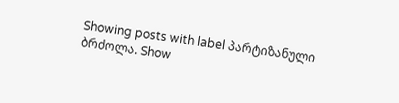Showing posts with label პარტიზანული ბრძოლა. Show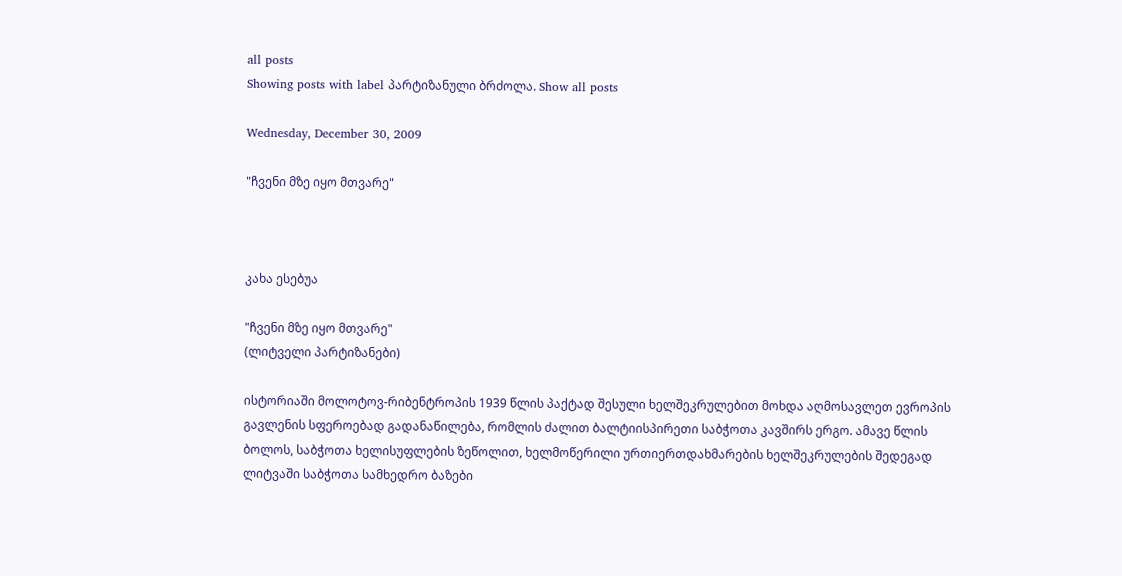all posts
Showing posts with label პარტიზანული ბრძოლა. Show all posts

Wednesday, December 30, 2009

"ჩვენი მზე იყო მთვარე"



კახა ესებუა

"ჩვენი მზე იყო მთვარე"
(ლიტველი პარტიზანები)

ისტორიაში მოლოტოვ-რიბენტროპის 1939 წლის პაქტად შესული ხელშეკრულებით მოხდა აღმოსავლეთ ევროპის გავლენის სფეროებად გადანაწილება, რომლის ძალით ბალტიისპირეთი საბჭოთა კავშირს ერგო. ამავე წლის ბოლოს, საბჭოთა ხელისუფლების ზეწოლით, ხელმოწერილი ურთიერთდახმარების ხელშეკრულების შედეგად ლიტვაში საბჭოთა სამხედრო ბაზები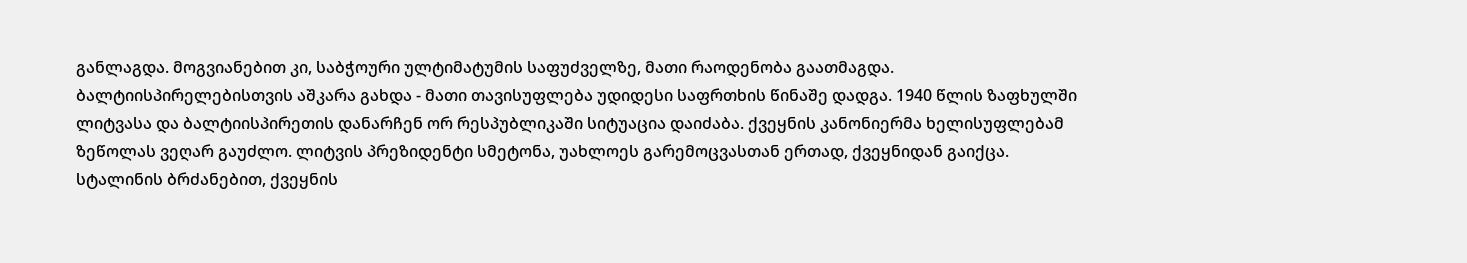განლაგდა. მოგვიანებით კი, საბჭოური ულტიმატუმის საფუძველზე, მათი რაოდენობა გაათმაგდა. ბალტიისპირელებისთვის აშკარა გახდა - მათი თავისუფლება უდიდესი საფრთხის წინაშე დადგა. 1940 წლის ზაფხულში ლიტვასა და ბალტიისპირეთის დანარჩენ ორ რესპუბლიკაში სიტუაცია დაიძაბა. ქვეყნის კანონიერმა ხელისუფლებამ ზეწოლას ვეღარ გაუძლო. ლიტვის პრეზიდენტი სმეტონა, უახლოეს გარემოცვასთან ერთად, ქვეყნიდან გაიქცა. სტალინის ბრძანებით, ქვეყნის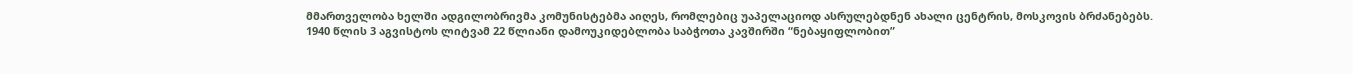მმართველობა ხელში ადგილობრივმა კომუნისტებმა აიღეს, რომლებიც უაპელაციოდ ასრულებდნენ ახალი ცენტრის, მოსკოვის ბრძანებებს.
1940 წლის 3 აგვისტოს ლიტვამ 22 წლიანი დამოუკიდებლობა საბჭოთა კავშირში “ნებაყიფლობით”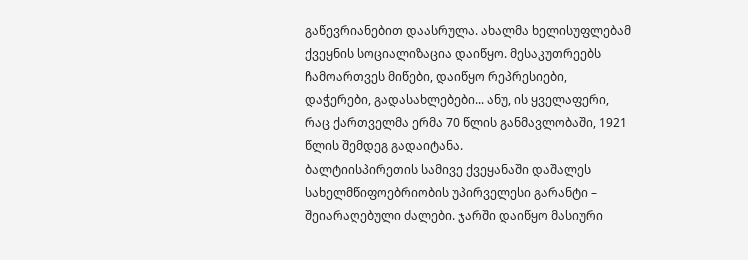გაწევრიანებით დაასრულა. ახალმა ხელისუფლებამ ქვეყნის სოციალიზაცია დაიწყო. მესაკუთრეებს ჩამოართვეს მიწები, დაიწყო რეპრესიები, დაჭერები, გადასახლებები... ანუ, ის ყველაფერი, რაც ქართველმა ერმა 70 წლის განმავლობაში, 1921 წლის შემდეგ გადაიტანა.
ბალტიისპირეთის სამივე ქვეყანაში დაშალეს სახელმწიფოებრიობის უპირველესი გარანტი – შეიარაღებული ძალები. ჯარში დაიწყო მასიური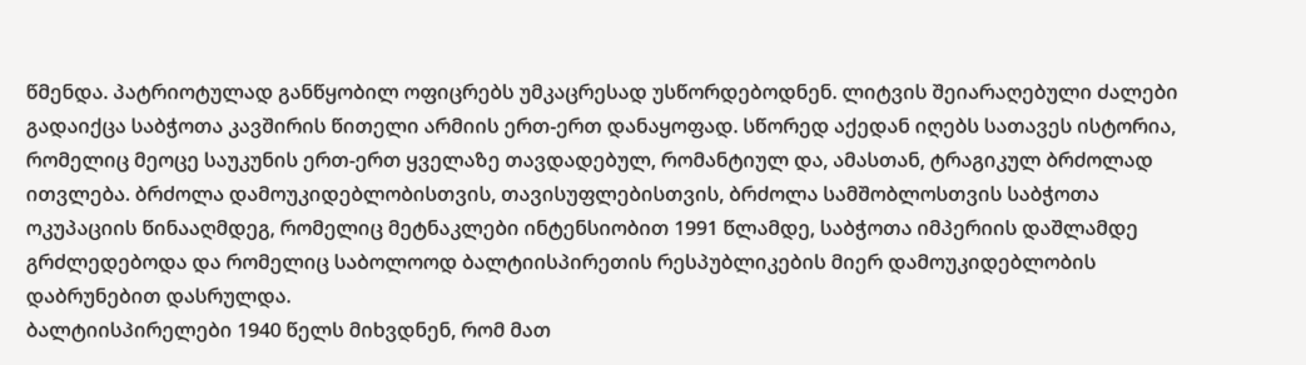წმენდა. პატრიოტულად განწყობილ ოფიცრებს უმკაცრესად უსწორდებოდნენ. ლიტვის შეიარაღებული ძალები გადაიქცა საბჭოთა კავშირის წითელი არმიის ერთ-ერთ დანაყოფად. სწორედ აქედან იღებს სათავეს ისტორია, რომელიც მეოცე საუკუნის ერთ-ერთ ყველაზე თავდადებულ, რომანტიულ და, ამასთან, ტრაგიკულ ბრძოლად ითვლება. ბრძოლა დამოუკიდებლობისთვის, თავისუფლებისთვის, ბრძოლა სამშობლოსთვის საბჭოთა ოკუპაციის წინააღმდეგ, რომელიც მეტნაკლები ინტენსიობით 1991 წლამდე, საბჭოთა იმპერიის დაშლამდე გრძლედებოდა და რომელიც საბოლოოდ ბალტიისპირეთის რესპუბლიკების მიერ დამოუკიდებლობის დაბრუნებით დასრულდა.
ბალტიისპირელები 1940 წელს მიხვდნენ, რომ მათ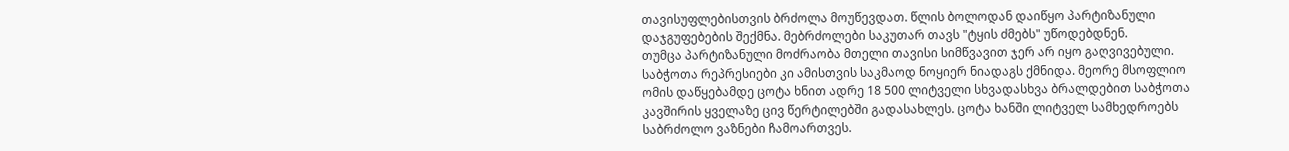თავისუფლებისთვის ბრძოლა მოუწევდათ. წლის ბოლოდან დაიწყო პარტიზანული დაჯგუფებების შექმნა. მებრძოლები საკუთარ თავს "ტყის ძმებს" უწოდებდნენ.
თუმცა პარტიზანული მოძრაობა მთელი თავისი სიმწვავით ჯერ არ იყო გაღვივებული. საბჭოთა რეპრესიები კი ამისთვის საკმაოდ ნოყიერ ნიადაგს ქმნიდა. მეორე მსოფლიო ომის დაწყებამდე ცოტა ხნით ადრე 18 500 ლიტველი სხვადასხვა ბრალდებით საბჭოთა კავშირის ყველაზე ცივ წერტილებში გადასახლეს. ცოტა ხანში ლიტველ სამხედროებს საბრძოლო ვაზნები ჩამოართვეს.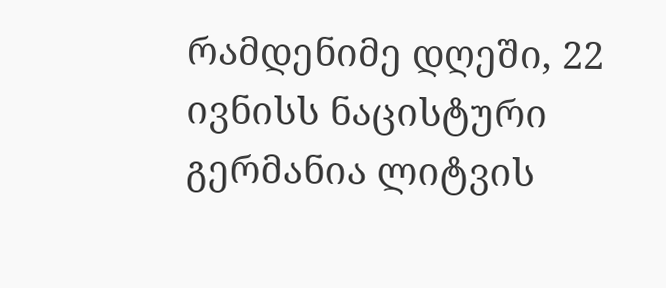რამდენიმე დღეში, 22 ივნისს ნაცისტური გერმანია ლიტვის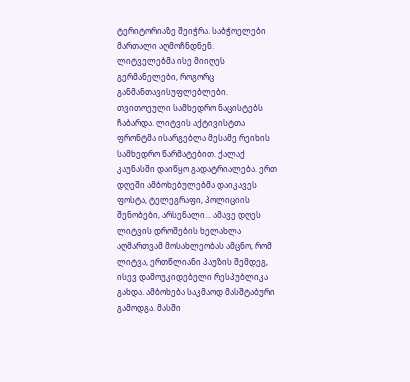ტერიტორიაზე შეიჭრა. საბჭოელები მართალი აღმოჩნდნენ.
ლიტველებმა ისე მიიღეს გერმანელები, როგორც განმანთავისუფლებლები. თვითოეული სამხედრო ნაცისტებს ჩაბარდა. ლიტვის აქტივისტთა ფრონტმა ისარგებლა მესამე რეიხის სამხედრო წარმატებით. ქალაქ კაუნასში დაიწყო გადატრიალება. ერთ დღეში ამბოხებულებმა დაიკავეს ფოსტა, ტელეგრაფი, პოლიციის შენობები, არსენალი... ამავე დღეს ლიტვის დროშების ხელახლა აღმართვამ მოსახლეობას ამცნო, რომ ლიტვა, ერთწლიანი პაუზის შემდეგ, ისევ დამოუკიდებელი რესპუბლიკა გახდა. ამბოხება საკმაოდ მასშტაბური გამოდგა. მასში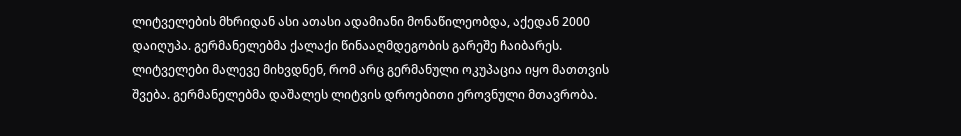ლიტველების მხრიდან ასი ათასი ადამიანი მონაწილეობდა, აქედან 2000 დაიღუპა. გერმანელებმა ქალაქი წინააღმდეგობის გარეშე ჩაიბარეს.
ლიტველები მალევე მიხვდნენ, რომ არც გერმანული ოკუპაცია იყო მათთვის შვება. გერმანელებმა დაშალეს ლიტვის დროებითი ეროვნული მთავრობა.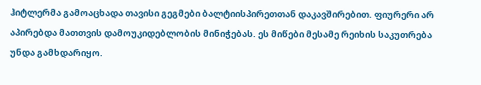ჰიტლერმა გამოაცხადა თავისი გეგმები ბალტიისპირეთთან დაკავშირებით. ფიურერი არ აპირებდა მათთვის დამოუკიდებლობის მინიჭებას. ეს მიწები მესამე რეიხის საკუთრება უნდა გამხდარიყო.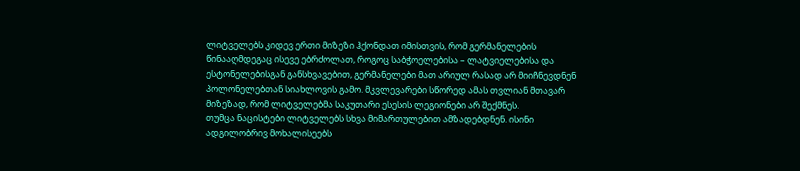ლიტველებს კიდევ ერთი მიზეზი ჰქონდათ იმისთვის, რომ გერმანელების წინააღმდეგაც ისევე ებრძოლათ, როგოც საბჭოელებისა – ლატვიელებისა და ესტონელებისგან განსხვავებით, გერმანელები მათ არიულ რასად არ მიიჩნევდნენ პოლონელებთან სიახლოვის გამო. მკვლევარები სწორედ ამას თვლიან მთავარ მიზეზად, რომ ლიტველებმა საკუთარი ესესის ლეგიონები არ შექმნეს.
თუმცა ნაცისტები ლიტველებს სხვა მიმართულებით ამზადებდნენ. ისინი ადგილობრივ მოხალისეებს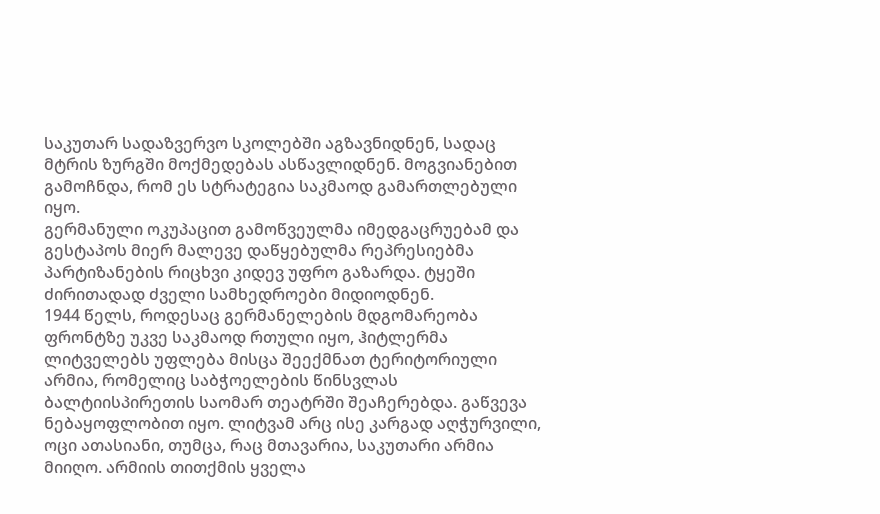საკუთარ სადაზვერვო სკოლებში აგზავნიდნენ, სადაც მტრის ზურგში მოქმედებას ასწავლიდნენ. მოგვიანებით გამოჩნდა, რომ ეს სტრატეგია საკმაოდ გამართლებული იყო.
გერმანული ოკუპაცით გამოწვეულმა იმედგაცრუებამ და გესტაპოს მიერ მალევე დაწყებულმა რეპრესიებმა პარტიზანების რიცხვი კიდევ უფრო გაზარდა. ტყეში ძირითადად ძველი სამხედროები მიდიოდნენ.
1944 წელს, როდესაც გერმანელების მდგომარეობა ფრონტზე უკვე საკმაოდ რთული იყო, ჰიტლერმა ლიტველებს უფლება მისცა შეექმნათ ტერიტორიული არმია, რომელიც საბჭოელების წინსვლას ბალტიისპირეთის საომარ თეატრში შეაჩერებდა. გაწვევა ნებაყოფლობით იყო. ლიტვამ არც ისე კარგად აღჭურვილი, ოცი ათასიანი, თუმცა, რაც მთავარია, საკუთარი არმია მიიღო. არმიის თითქმის ყველა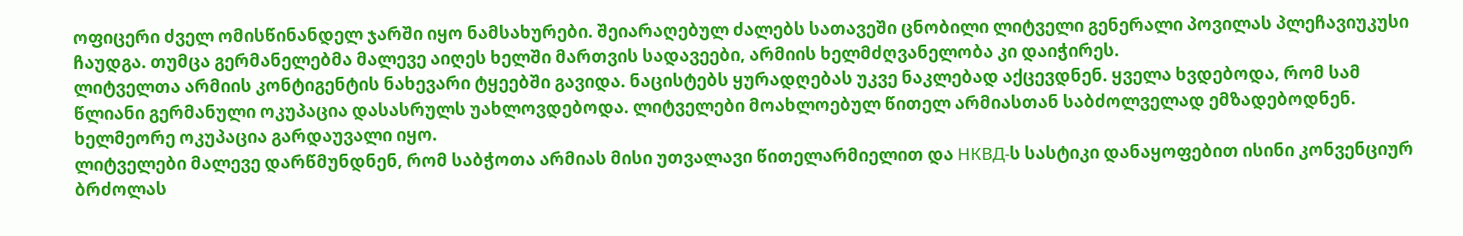ოფიცერი ძველ ომისწინანდელ ჯარში იყო ნამსახურები. შეიარაღებულ ძალებს სათავეში ცნობილი ლიტველი გენერალი პოვილას პლეჩავიუკუსი ჩაუდგა. თუმცა გერმანელებმა მალევე აიღეს ხელში მართვის სადავეები, არმიის ხელმძღვანელობა კი დაიჭირეს.
ლიტველთა არმიის კონტიგენტის ნახევარი ტყეებში გავიდა. ნაცისტებს ყურადღებას უკვე ნაკლებად აქცევდნენ. ყველა ხვდებოდა, რომ სამ წლიანი გერმანული ოკუპაცია დასასრულს უახლოვდებოდა. ლიტველები მოახლოებულ წითელ არმიასთან საბძოლველად ემზადებოდნენ. ხელმეორე ოკუპაცია გარდაუვალი იყო.
ლიტველები მალევე დარწმუნდნენ, რომ საბჭოთა არმიას მისი უთვალავი წითელარმიელით და НКВД-ს სასტიკი დანაყოფებით ისინი კონვენციურ ბრძოლას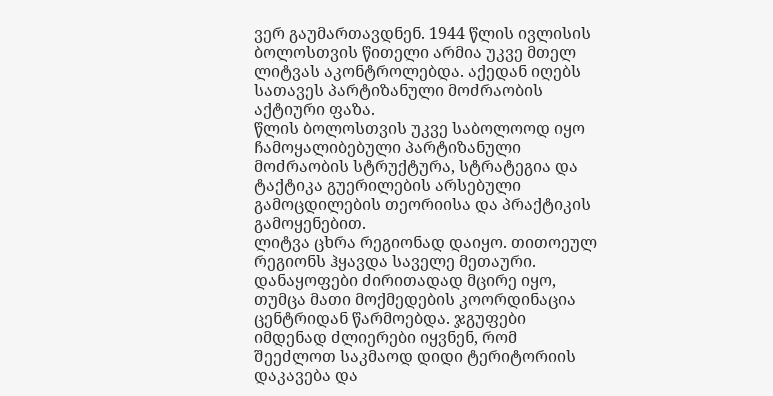ვერ გაუმართავდნენ. 1944 წლის ივლისის ბოლოსთვის წითელი არმია უკვე მთელ ლიტვას აკონტროლებდა. აქედან იღებს სათავეს პარტიზანული მოძრაობის აქტიური ფაზა.
წლის ბოლოსთვის უკვე საბოლოოდ იყო ჩამოყალიბებული პარტიზანული მოძრაობის სტრუქტურა, სტრატეგია და ტაქტიკა გუერილების არსებული გამოცდილების თეორიისა და პრაქტიკის გამოყენებით.
ლიტვა ცხრა რეგიონად დაიყო. თითოეულ რეგიონს ჰყავდა საველე მეთაური. დანაყოფები ძირითადად მცირე იყო, თუმცა მათი მოქმედების კოორდინაცია ცენტრიდან წარმოებდა. ჯგუფები იმდენად ძლიერები იყვნენ, რომ შეეძლოთ საკმაოდ დიდი ტერიტორიის დაკავება და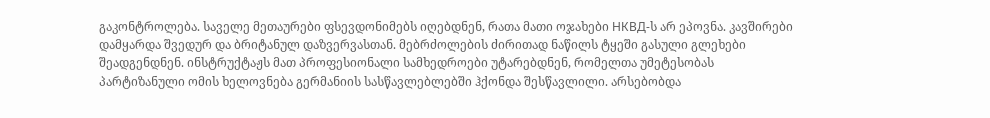გაკონტროლება. საველე მეთაურები ფსევდონიმებს იღებდნენ, რათა მათი ოჯახები НКВД-ს არ ეპოვნა. კავშირები დამყარდა შვედურ და ბრიტანულ დაზვერვასთან. მებრძოლების ძირითად ნაწილს ტყეში გასული გლეხები შეადგენდნენ. ინსტრუქტაჟს მათ პროფესიონალი სამხედროები უტარებდნენ, რომელთა უმეტესობას პარტიზანული ომის ხელოვნება გერმანიის სასწავლებლებში ჰქონდა შესწავლილი. არსებობდა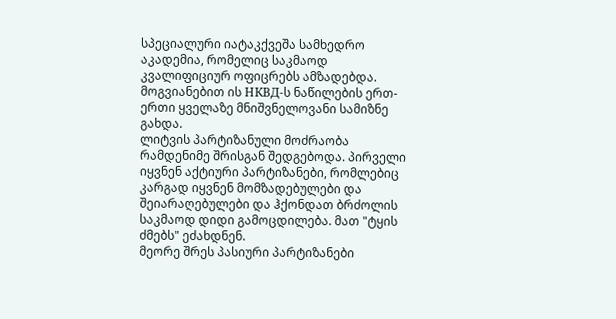სპეციალური იატაკქვეშა სამხედრო აკადემია, რომელიც საკმაოდ კვალიფიციურ ოფიცრებს ამზადებდა. მოგვიანებით ის НКВД-ს ნაწილების ერთ-ერთი ყველაზე მნიშვნელოვანი სამიზნე გახდა.
ლიტვის პარტიზანული მოძრაობა რამდენიმე შრისგან შედგებოდა. პირველი იყვნენ აქტიური პარტიზანები, რომლებიც კარგად იყვნენ მომზადებულები და შეიარაღებულები და ჰქონდათ ბრძოლის საკმაოდ დიდი გამოცდილება. მათ "ტყის ძმებს" ეძახდნენ.
მეორე შრეს პასიური პარტიზანები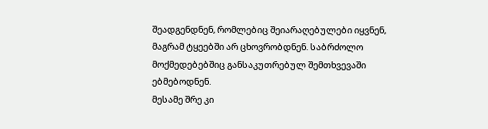შეადგენდნენ, რომლებიც შეიარაღებულები იყვნენ, მაგრამ ტყეებში არ ცხოვრობდნენ. საბრძოლო მოქმედებებშიც განსაკუთრებულ შემთხვევაში ებმებოდნენ.
მესამე შრე კი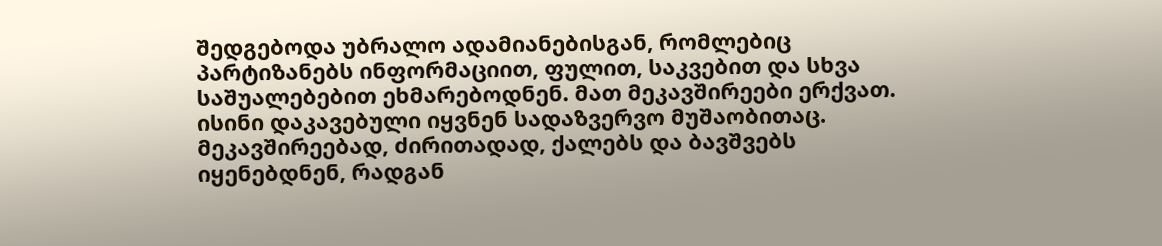შედგებოდა უბრალო ადამიანებისგან, რომლებიც პარტიზანებს ინფორმაციით, ფულით, საკვებით და სხვა საშუალებებით ეხმარებოდნენ. მათ მეკავშირეები ერქვათ. ისინი დაკავებული იყვნენ სადაზვერვო მუშაობითაც. მეკავშირეებად, ძირითადად, ქალებს და ბავშვებს იყენებდნენ, რადგან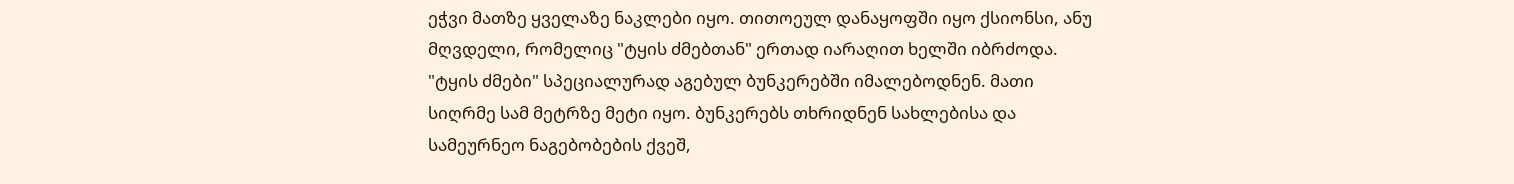ეჭვი მათზე ყველაზე ნაკლები იყო. თითოეულ დანაყოფში იყო ქსიონსი, ანუ მღვდელი, რომელიც "ტყის ძმებთან" ერთად იარაღით ხელში იბრძოდა.
"ტყის ძმები" სპეციალურად აგებულ ბუნკერებში იმალებოდნენ. მათი სიღრმე სამ მეტრზე მეტი იყო. ბუნკერებს თხრიდნენ სახლებისა და სამეურნეო ნაგებობების ქვეშ,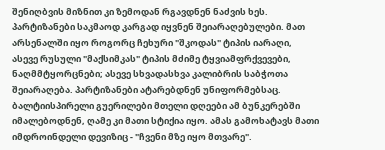შენიღბვის მიზნით კი ზემოდან რგავდნენ ნაძვის ხეს.
პარტიზანები საკმაოდ კარგად იყვნენ შეიარაღებულები. მათ არსენალში იყო როგორც ჩეხური "შკოდას" ტიპის იარაღი, ასევე რუსული "მაქსიმკას" ტიპის მძიმე ტყვიამფრქვევები, ნაღმმტყორცნები; ასევე სხვადასხვა კალიბრის საბჭოთა შეიარაღება. პარტიზანები ატარებდნენ უნიფორმებსაც.
ბალტიისპირელი გუერილები მთელი დღეები ამ ბუნკერებში იმალებოდნენ, ღამე კი მათი სტიქია იყო. ამას გამოხატავს მათი იმდროინდელი დევიზიც - "ჩვენი მზე იყო მთვარე".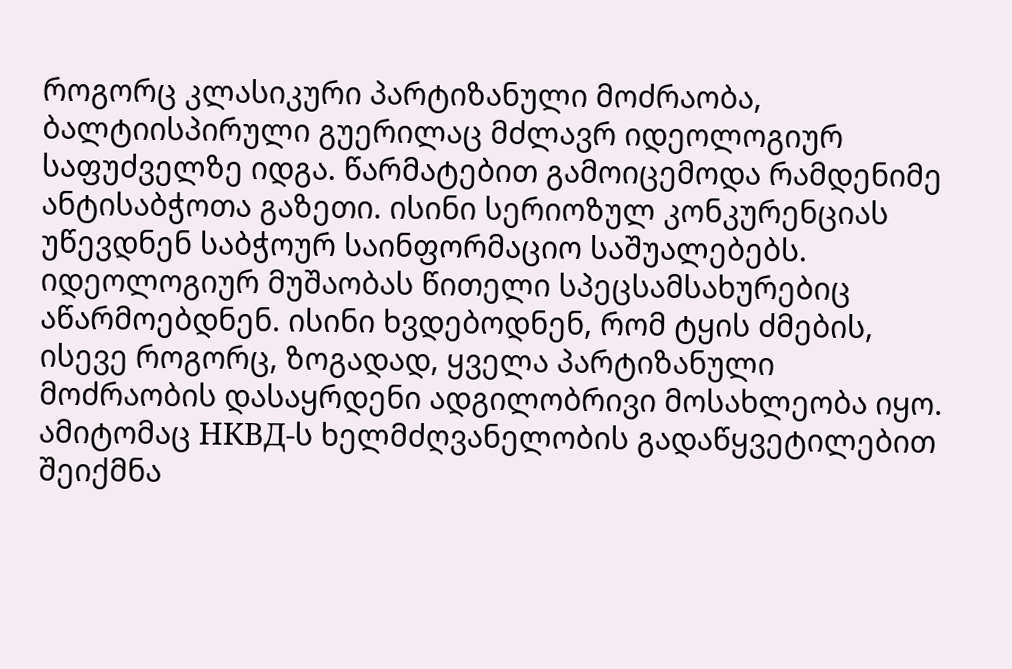როგორც კლასიკური პარტიზანული მოძრაობა, ბალტიისპირული გუერილაც მძლავრ იდეოლოგიურ საფუძველზე იდგა. წარმატებით გამოიცემოდა რამდენიმე ანტისაბჭოთა გაზეთი. ისინი სერიოზულ კონკურენციას უწევდნენ საბჭოურ საინფორმაციო საშუალებებს.
იდეოლოგიურ მუშაობას წითელი სპეცსამსახურებიც აწარმოებდნენ. ისინი ხვდებოდნენ, რომ ტყის ძმების, ისევე როგორც, ზოგადად, ყველა პარტიზანული მოძრაობის დასაყრდენი ადგილობრივი მოსახლეობა იყო. ამიტომაც НКВД-ს ხელმძღვანელობის გადაწყვეტილებით შეიქმნა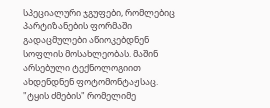სპეციალური ჯგუფები, რომლებიც პარტიზანების ფორმაში გადაცმულები აწიოკებდნენ სოფლის მოსახლეობას. მაშინ არსებული ტექნოლოგიით ახდენდნენ ფოტომონტაჟსაც. "ტყის ძმების" რომელიმე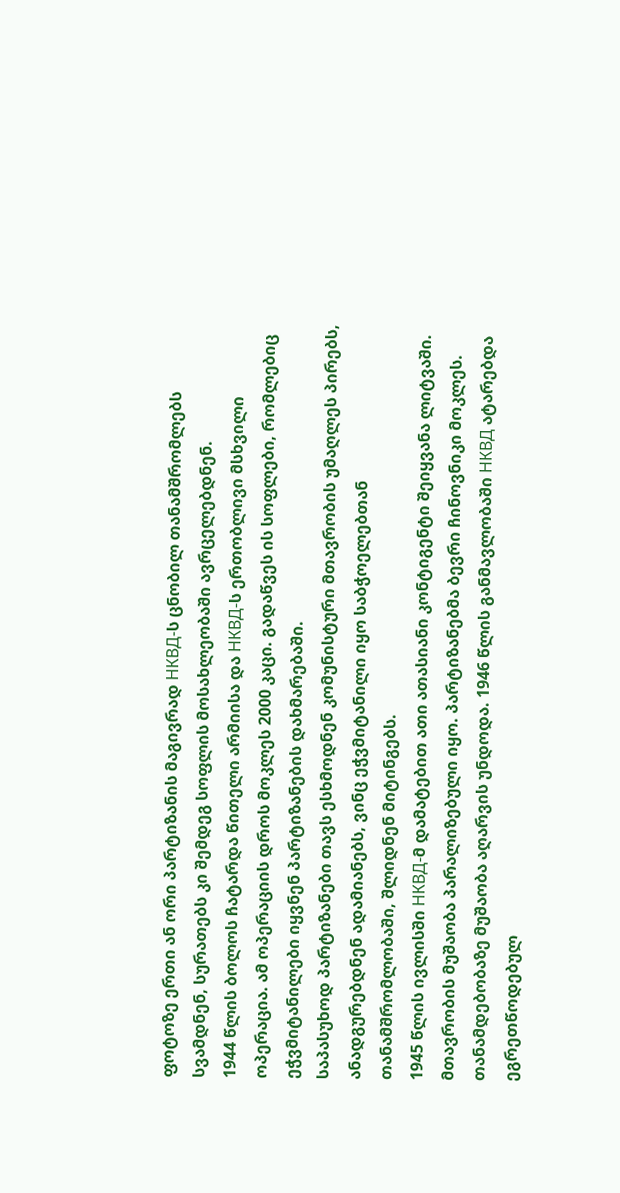ფოტოზე ერთი ან ორი პარტიზანის მაგივრად НКВД-ს ცნობილ თანამშრომლებს სვამდნენ, სურათებს კი შემდეგ სოფლის მოსახლეობაში ავრცელებდნენ.
1944 წლის ბოლოს ჩატარდა წითელი არმიისა და НКВД-ს ერთობლივი მსხვილი ოპერაცია. ამ ოპერაციის დროს მოკლეს 2000 კაცი. გადაწვეს ის სოფლები, რომლებიც ეჭვმიტანილები იყვნენ პარტიზანების დახმარებაში.
საპასუხოდ პარტიზანები თავს ესხმოდნენ კომუნისტური მთავრობის უმაღლეს პირებს, ანადგურებდნენ ადამიანებს, ვინც ეჭვმიტანილი იყო საბჭოელებთან თანამშრომლობაში, შლიდნენ მიტინგებს.
1945 წლის ივლისში НКВД-მ დამატებით ათი ათასიანი კონტიგენტი შეიყვანა ლიტვაში. მთავრობის მუშაობა პარალიზებული იყო. პარტიზანებმა ბევრი ჩინოვნიკი მოკლეს. თანამდებობაზე მუშაობა აღარვის უნდოდა. 1946 წლის განმავლობაში НКВД ატარებდა ეგრეთწოდებულ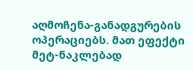აღმოჩენა-განადგურების ოპერაციებს. მათ ეფექტი მეტ-ნაკლებად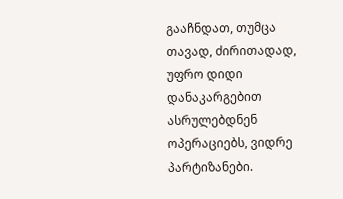გააჩნდათ, თუმცა თავად, ძირითადად, უფრო დიდი დანაკარგებით ასრულებდნენ ოპერაციებს, ვიდრე პარტიზანები.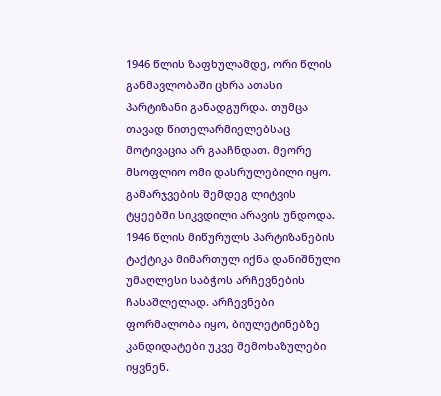1946 წლის ზაფხულამდე, ორი წლის განმავლობაში ცხრა ათასი პარტიზანი განადგურდა. თუმცა თავად წითელარმიელებსაც მოტივაცია არ გააჩნდათ. მეორე მსოფლიო ომი დასრულებილი იყო. გამარჯვების შემდეგ ლიტვის ტყეებში სიკვდილი არავის უნდოდა.
1946 წლის მიწურულს პარტიზანების ტაქტიკა მიმართულ იქნა დანიშნული უმაღლესი საბჭოს არჩევნების ჩასაშლელად. არჩევნები ფორმალობა იყო, ბიულეტინებზე კანდიდატები უკვე შემოხაზულები იყვნენ.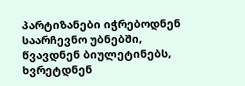პარტიზანები იჭრებოდნენ საარჩევნო უბნებში, წვავდნენ ბიულეტინებს, ხვრეტდნენ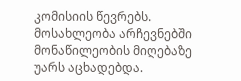კომისიის წევრებს. მოსახლეობა არჩევნებში მონაწილეობის მიღებაზე უარს აცხადებდა.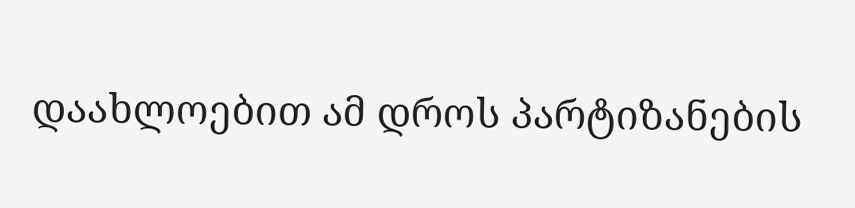დაახლოებით ამ დროს პარტიზანების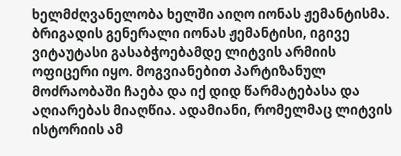ხელმძღვანელობა ხელში აიღო იონას ჟემანტისმა. ბრიგადის გენერალი იონას ჟემანტისი, იგივე ვიტაუტასი გასაბჭოებამდე ლიტვის არმიის ოფიცერი იყო. მოგვიანებით პარტიზანულ მოძრაობაში ჩაება და იქ დიდ წარმატებასა და აღიარებას მიაღწია. ადამიანი, რომელმაც ლიტვის ისტორიის ამ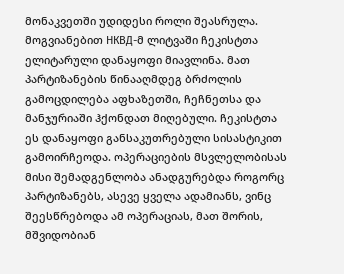მონაკვეთში უდიდესი როლი შეასრულა. მოგვიანებით НКВД-მ ლიტვაში ჩეკისტთა ელიტარული დანაყოფი მიავლინა. მათ პარტიზანების წინააღმდეგ ბრძოლის გამოცდილება აფხაზეთში, ჩეჩნეთსა და მანჯურიაში ჰქონდათ მიღებული. ჩეკისტთა ეს დანაყოფი განსაკუთრებული სისასტიკით გამოირჩეოდა. ოპერაციების მსვლელობისას მისი შემადგენლობა ანადგურებდა როგორც პარტიზანებს, ასევე ყველა ადამიანს, ვინც შეესწრებოდა ამ ოპერაციას, მათ შორის, მშვიდობიან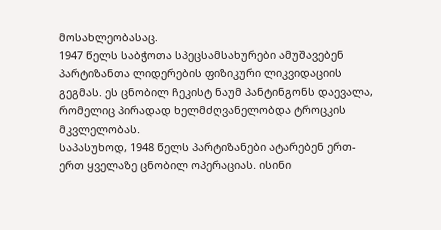მოსახლეობასაც.
1947 წელს საბჭოთა სპეცსამსახურები ამუშავებენ პარტიზანთა ლიდერების ფიზიკური ლიკვიდაციის გეგმას. ეს ცნობილ ჩეკისტ ნაუმ პანტინგონს დაევალა, რომელიც პირადად ხელმძღვანელობდა ტროცკის მკვლელობას.
საპასუხოდ, 1948 წელს პარტიზანები ატარებენ ერთ-ერთ ყველაზე ცნობილ ოპერაციას. ისინი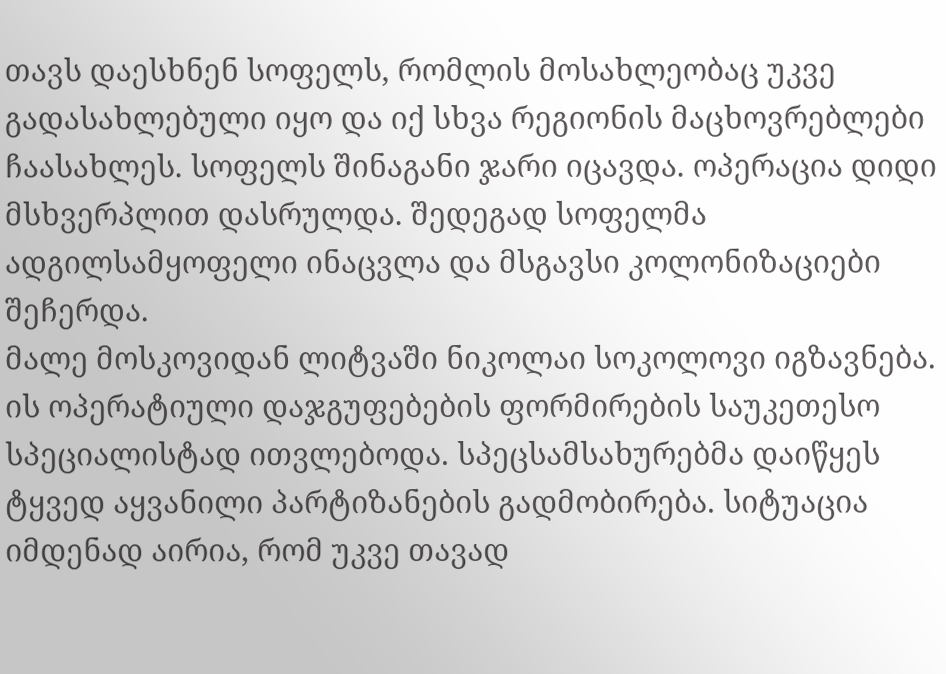თავს დაესხნენ სოფელს, რომლის მოსახლეობაც უკვე გადასახლებული იყო და იქ სხვა რეგიონის მაცხოვრებლები ჩაასახლეს. სოფელს შინაგანი ჯარი იცავდა. ოპერაცია დიდი მსხვერპლით დასრულდა. შედეგად სოფელმა ადგილსამყოფელი ინაცვლა და მსგავსი კოლონიზაციები შეჩერდა.
მალე მოსკოვიდან ლიტვაში ნიკოლაი სოკოლოვი იგზავნება. ის ოპერატიული დაჯგუფებების ფორმირების საუკეთესო სპეციალისტად ითვლებოდა. სპეცსამსახურებმა დაიწყეს ტყვედ აყვანილი პარტიზანების გადმობირება. სიტუაცია იმდენად აირია, რომ უკვე თავად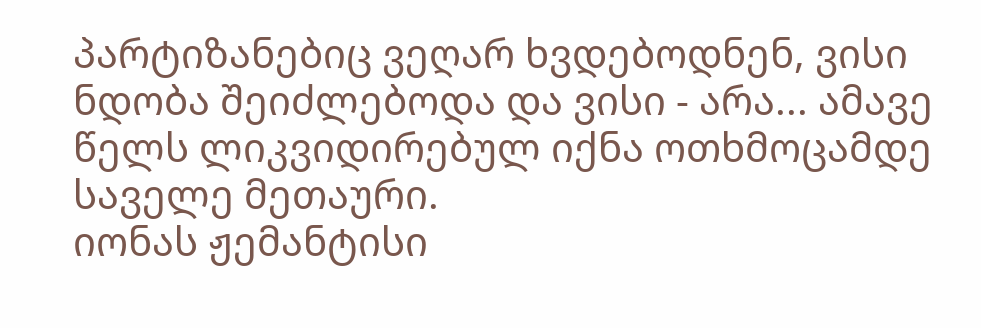პარტიზანებიც ვეღარ ხვდებოდნენ, ვისი ნდობა შეიძლებოდა და ვისი - არა... ამავე წელს ლიკვიდირებულ იქნა ოთხმოცამდე საველე მეთაური.
იონას ჟემანტისი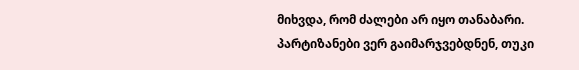მიხვდა, რომ ძალები არ იყო თანაბარი. პარტიზანები ვერ გაიმარჯვებდნენ, თუკი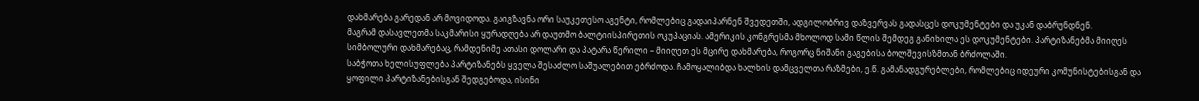დახმარება გარედან არ მოვიდოდა. გაიგზავნა ორი საუკეთესო აგენტი, რომლებიც გადაიპარნენ შვედეთში, ადგილობრივ დაზვერვას გადასცეს დოკუმენტები და უკან დაბრუნდნენ.
მაგრამ დასავლეთმა საკმარისი ყურადღება არ დაუთმო ბალტიისპირეთის ოკუპაციას. ამერიკის კონგრესმა მხოლოდ სამი წლის შემდეგ განიხილა ეს დოკუმენტები. პარტიზანებმა მიიღეს სიმბოლური დახმარებაც, რამდენიმე ათასი დოლარი და პატარა წერილი – მიიღეთ ეს მცირე დახმარება, როგორც ნიშანი გაგებისა ბოლშევისზმთან ბრძოლაში.
საბჭოთა ხელისუფლება პარტიზანებს ყველა შესაძლო საშუალებით ებრძოდა. ჩამოყალიბდა ხალხის დამცველთა რაზმები, ე.წ. გამანადგურებლები, რომლებიც იდეური კომუნისტებისგან და ყოფილი პარტიზანებისგან შედგებოდა, ისინი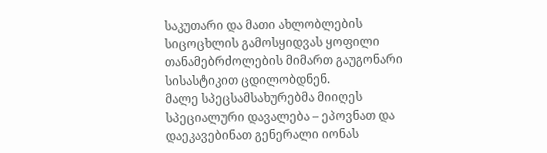საკუთარი და მათი ახლობლების სიცოცხლის გამოსყიდვას ყოფილი თანამებრძოლების მიმართ გაუგონარი სისასტიკით ცდილობდნენ.
მალე სპეცსამსახურებმა მიიღეს სპეციალური დავალება – ეპოვნათ და დაეკავებინათ გენერალი იონას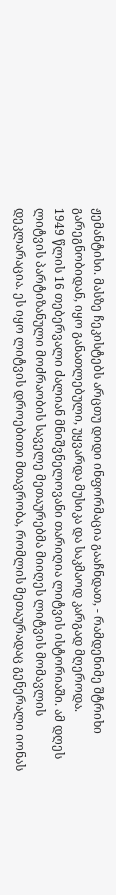ჟემანტისი. მასზე ჩეკისტებს არცთუ დიდი ინფორმაცია გააჩნდათ, - რამდენიმე შტრიხი გარეგნობიდან, იყო განათლებული, უყვარდა მუსიკა და საკმაოდ კარგად მღეროდა.
1949 წლის 16 თებერვალი ძალიან მნიშვნელოვანი თარიღია ლიტვის ისტორიაში. ამ დღეს ლიტვის პარტიზანული მოძრაობის საველე მეთაურებმა მიიღეს ლიტვის მომავლის დეკლარაცია. ეს იყო ლიტვის დროებითი მთავრობა, რომლის მეთაურადაც გენერალი იონას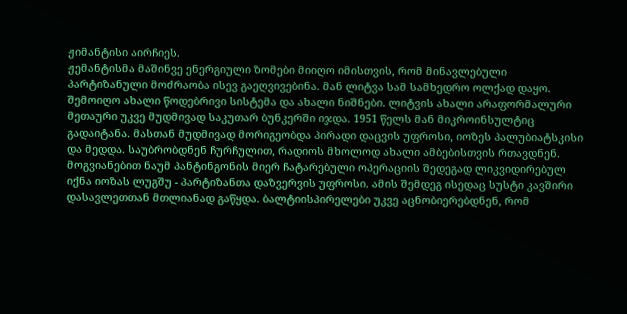ჟიმანტისი აირჩიეს.
ჟემანტისმა მაშინვე ენერგიული ზომები მიიღო იმისთვის, რომ მინავლებული პარტიზანული მოძრაობა ისევ გაეღვივებინა. მან ლიტვა სამ სამხედრო ოლქად დაყო. შემოიღო ახალი წოდებრივი სისტემა და ახალი ნიშნები. ლიტვის ახალი არაფორმალური მეთაური უკვე მუდმივად საკუთარ ბუნკერში იჯდა. 1951 წელს მან მიკროინსულტიც გადაიტანა. მასთან მუდმივად მორიგეობდა პირადი დაცვის უფროსი, იოზეს პალუბიატსკისი და მედდა. საუბრობდნენ ჩურჩულით, რადიოს მხოლოდ ახალი ამბებისთვის რთავდნენ.
მოგვიანებით ნაუმ პანტინგონის მიერ ჩატარებული ოპერაციის შედეგად ლიკვიდირებულ იქნა იოზას ლუგშუ - პარტიზანთა დაზვერვის უფროსი. ამის შემდეგ ისედაც სუსტი კავშირი დასავლეთთან მთლიანად გაწყდა. ბალტიისპირელები უკვე აცნობიერებდნენ, რომ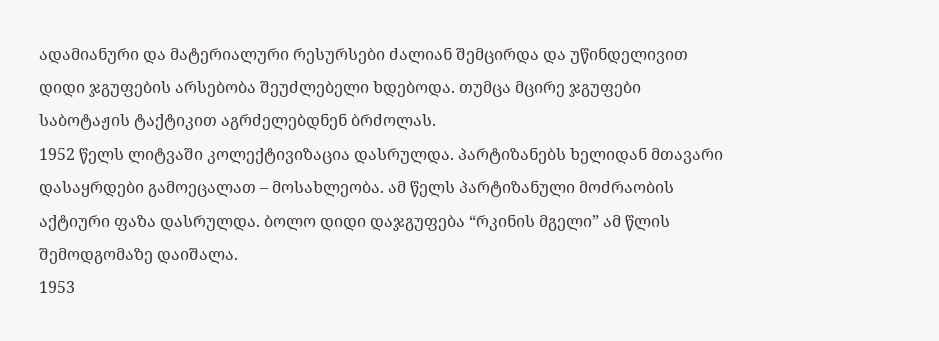ადამიანური და მატერიალური რესურსები ძალიან შემცირდა და უწინდელივით დიდი ჯგუფების არსებობა შეუძლებელი ხდებოდა. თუმცა მცირე ჯგუფები საბოტაჟის ტაქტიკით აგრძელებდნენ ბრძოლას.
1952 წელს ლიტვაში კოლექტივიზაცია დასრულდა. პარტიზანებს ხელიდან მთავარი დასაყრდები გამოეცალათ – მოსახლეობა. ამ წელს პარტიზანული მოძრაობის აქტიური ფაზა დასრულდა. ბოლო დიდი დაჯგუფება “რკინის მგელი” ამ წლის შემოდგომაზე დაიშალა.
1953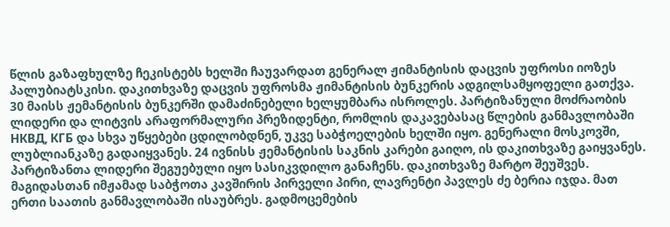წლის გაზაფხულზე ჩეკისტებს ხელში ჩაუვარდათ გენერალ ჟიმანტისის დაცვის უფროსი იოზეს პალუბიატსკისი. დაკითხვაზე დაცვის უფროსმა ჟიმანტისის ბუნკერის ადგილსამყოფელი გათქვა.
30 მაისს ჟემანტისის ბუნკერში დამაძინებელი ხელყუმბარა ისროლეს. პარტიზანული მოძრაობის ლიდერი და ლიტვის არაფორმალური პრეზიდენტი, რომლის დაკავებასაც წლების განმავლობაში НКВД, КГБ და სხვა უწყებები ცდილობდნენ, უკვე საბჭოელების ხელში იყო. გენერალი მოსკოვში, ლუბლიანკაზე გადაიყვანეს. 24 ივნისს ჟემანტისის საკნის კარები გაიღო, ის დაკითხვაზე გაიყვანეს. პარტიზანთა ლიდერი შეგუებული იყო სასიკვდილო განაჩენს. დაკითხვაზე მარტო შეუშვეს. მაგიდასთან იმჟამად საბჭოთა კავშირის პირველი პირი, ლავრენტი პავლეს ძე ბერია იჯდა. მათ ერთი საათის განმავლობაში ისაუბრეს. გადმოცემების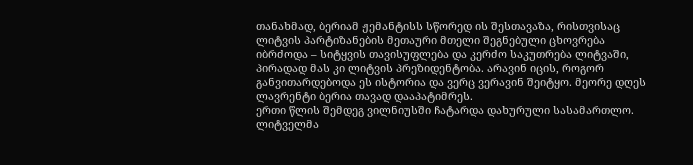თანახმად, ბერიამ ჟემანტისს სწორედ ის შესთავაზა, რისთვისაც ლიტვის პარტიზანების მეთაური მთელი შეგნებული ცხოვრება იბრძოდა – სიტყვის თავისუფლება და კერძო საკუთრება ლიტვაში, პირადად მას კი ლიტვის პრეზიდენტობა. არავინ იცის, როგორ განვითარდებოდა ეს ისტორია და ვერც ვერავინ შეიტყო. მეორე დღეს ლავრენტი ბერია თავად დააპატიმრეს.
ერთი წლის შემდეგ ვილნიუსში ჩატარდა დახურული სასამართლო. ლიტველმა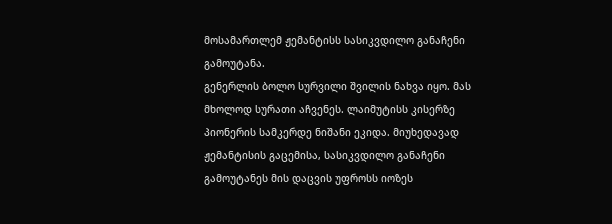მოსამართლემ ჟემანტისს სასიკვდილო განაჩენი გამოუტანა.
გენერლის ბოლო სურვილი შვილის ნახვა იყო. მას მხოლოდ სურათი აჩვენეს. ლაიმუტისს კისერზე პიონერის სამკერდე ნიშანი ეკიდა. მიუხედავად ჟემანტისის გაცემისა, სასიკვდილო განაჩენი გამოუტანეს მის დაცვის უფროსს იოზეს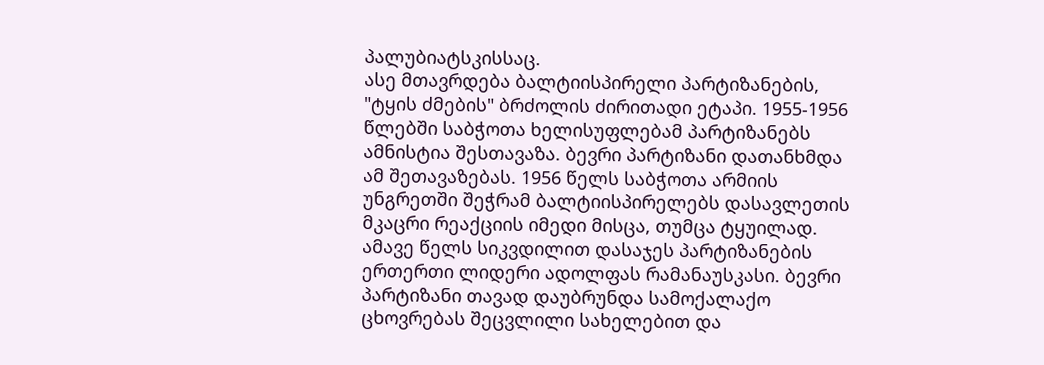პალუბიატსკისსაც.
ასე მთავრდება ბალტიისპირელი პარტიზანების, "ტყის ძმების" ბრძოლის ძირითადი ეტაპი. 1955-1956 წლებში საბჭოთა ხელისუფლებამ პარტიზანებს ამნისტია შესთავაზა. ბევრი პარტიზანი დათანხმდა ამ შეთავაზებას. 1956 წელს საბჭოთა არმიის უნგრეთში შეჭრამ ბალტიისპირელებს დასავლეთის მკაცრი რეაქციის იმედი მისცა, თუმცა ტყუილად. ამავე წელს სიკვდილით დასაჯეს პარტიზანების ერთერთი ლიდერი ადოლფას რამანაუსკასი. ბევრი პარტიზანი თავად დაუბრუნდა სამოქალაქო ცხოვრებას შეცვლილი სახელებით და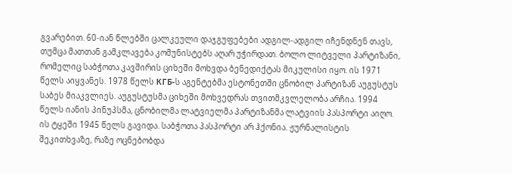გვარებით. 60-იან წლებში ცალკეული დაჯგუფებები ადგილ-ადგილ იჩენდნენ თავს, თუმცა მათთან გამკლავება კომუნისტებს აღარ უჭირდათ. ბოლო ლიტველი პარტიზანი, რომელიც საბჭოთა კავშირის ციხეში მოხვდა ბენედიქტას მიკულისი იყო. ის 1971 წელს აიყვანეს. 1978 წელს КГБ-ს აგენტებმა ესტონეთში ცნობილ პარტიზან აუგუსტუს საბეს მიაკვლიეს. აუგუსტუსმა ციხეში მოხვედრას თვითმკვლელობა არჩია. 1994 წელს იანის პინუპსმა, ცნობილმა ლატვიელმა პარტიზანმა ლატვიის პასპორტი აიღო. ის ტყეში 1945 წელს გავიდა. საბჭოთა პასპორტი არ ჰქონია. ჟურნალისტის შეკითხვაზე, რაზე ოცნებობდა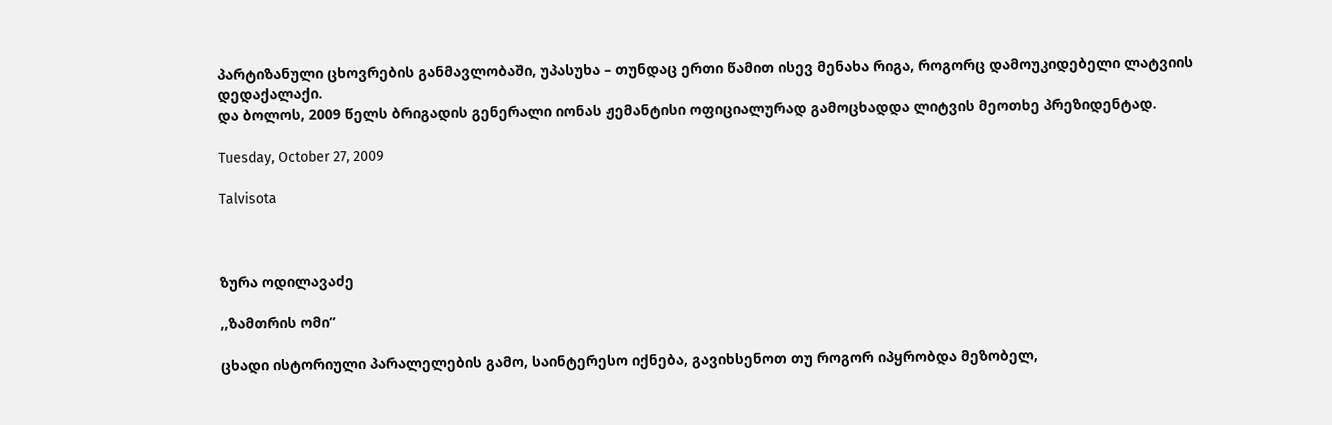პარტიზანული ცხოვრების განმავლობაში, უპასუხა – თუნდაც ერთი წამით ისევ მენახა რიგა, როგორც დამოუკიდებელი ლატვიის დედაქალაქი.
და ბოლოს, 2009 წელს ბრიგადის გენერალი იონას ჟემანტისი ოფიციალურად გამოცხადდა ლიტვის მეოთხე პრეზიდენტად.

Tuesday, October 27, 2009

Talvisota



ზურა ოდილავაძე

,,ზამთრის ომი”

ცხადი ისტორიული პარალელების გამო, საინტერესო იქნება, გავიხსენოთ თუ როგორ იპყრობდა მეზობელ,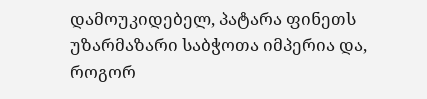დამოუკიდებელ, პატარა ფინეთს უზარმაზარი საბჭოთა იმპერია და, როგორ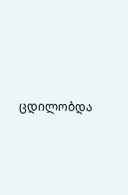ცდილობდა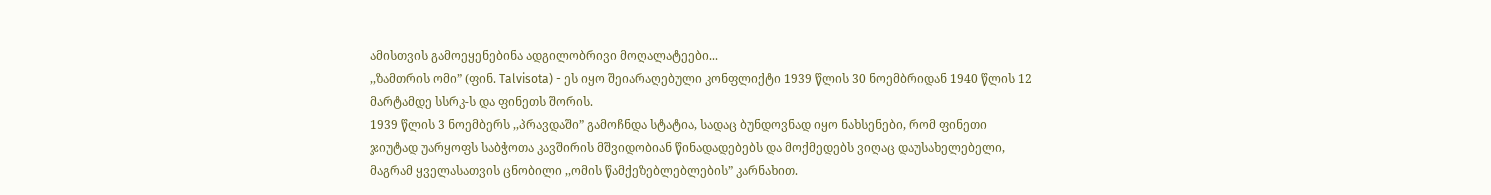ამისთვის გამოეყენებინა ადგილობრივი მოღალატეები...
,,ზამთრის ომი” (ფინ. Talvisota) - ეს იყო შეიარაღებული კონფლიქტი 1939 წლის 30 ნოემბრიდან 1940 წლის 12 მარტამდე სსრკ-ს და ფინეთს შორის.
1939 წლის 3 ნოემბერს ,,პრავდაში” გამოჩნდა სტატია, სადაც ბუნდოვნად იყო ნახსენები, რომ ფინეთი ჯიუტად უარყოფს საბჭოთა კავშირის მშვიდობიან წინადადებებს და მოქმედებს ვიღაც დაუსახელებელი, მაგრამ ყველასათვის ცნობილი ,,ომის წამქეზებლებლების” კარნახით.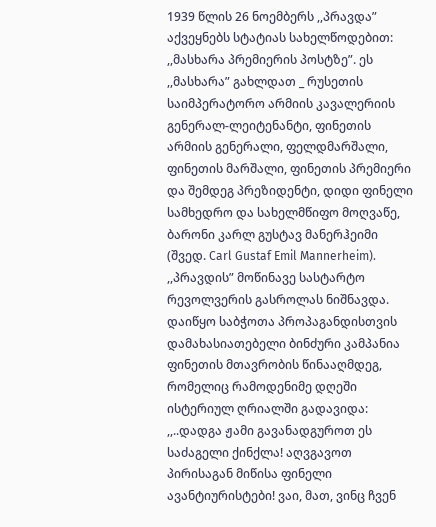1939 წლის 26 ნოემბერს ,,პრავდა” აქვეყნებს სტატიას სახელწოდებით: ,,მასხარა პრემიერის პოსტზე”. ეს ,,მასხარა” გახლდათ _ რუსეთის საიმპერატორო არმიის კავალერიის გენერალ-ლეიტენანტი, ფინეთის არმიის გენერალი, ფელდმარშალი, ფინეთის მარშალი, ფინეთის პრემიერი და შემდეგ პრეზიდენტი, დიდი ფინელი სამხედრო და სახელმწიფო მოღვაწე, ბარონი კარლ გუსტავ მანერჰეიმი (შვედ. Carl Gustaf Emil Mannerheim).
,,პრავდის” მოწინავე სასტარტო რევოლვერის გასროლას ნიშნავდა. დაიწყო საბჭოთა პროპაგანდისთვის დამახასიათებელი ბინძური კამპანია ფინეთის მთავრობის წინააღმდეგ, რომელიც რამოდენიმე დღეში ისტერიულ ღრიალში გადავიდა: ,,..დადგა ჟამი გავანადგუროთ ეს საძაგელი ქინქლა! აღვგავოთ პირისაგან მიწისა ფინელი ავანტიურისტები! ვაი, მათ, ვინც ჩვენ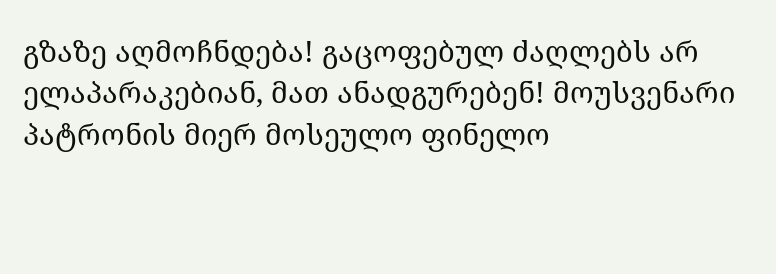გზაზე აღმოჩნდება! გაცოფებულ ძაღლებს არ ელაპარაკებიან, მათ ანადგურებენ! მოუსვენარი პატრონის მიერ მოსეულო ფინელო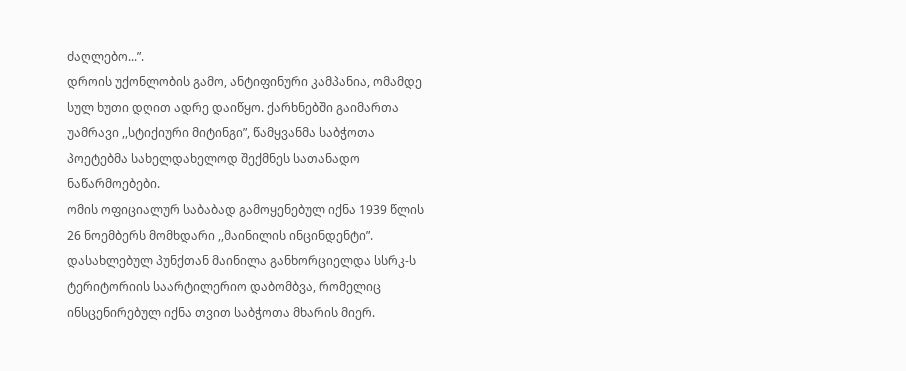ძაღლებო...”.
დროის უქონლობის გამო, ანტიფინური კამპანია, ომამდე სულ ხუთი დღით ადრე დაიწყო. ქარხნებში გაიმართა უამრავი ,,სტიქიური მიტინგი”, წამყვანმა საბჭოთა პოეტებმა სახელდახელოდ შექმნეს სათანადო ნაწარმოებები.
ომის ოფიციალურ საბაბად გამოყენებულ იქნა 1939 წლის 26 ნოემბერს მომხდარი ,,მაინილის ინცინდენტი”. დასახლებულ პუნქთან მაინილა განხორციელდა სსრკ-ს ტერიტორიის საარტილერიო დაბომბვა, რომელიც ინსცენირებულ იქნა თვით საბჭოთა მხარის მიერ.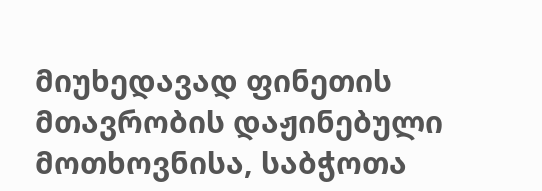მიუხედავად ფინეთის მთავრობის დაჟინებული მოთხოვნისა, საბჭოთა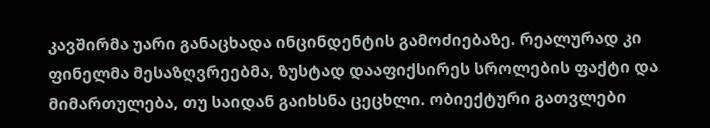კავშირმა უარი განაცხადა ინცინდენტის გამოძიებაზე. რეალურად კი ფინელმა მესაზღვრეებმა, ზუსტად დააფიქსირეს სროლების ფაქტი და მიმართულება, თუ საიდან გაიხსნა ცეცხლი. ობიექტური გათვლები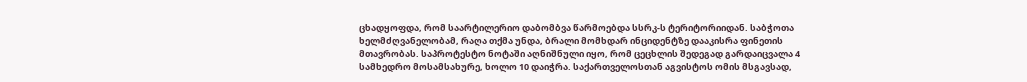ცხადყოფდა, რომ საარტილერიო დაბომბვა წარმოებდა სსრკ-ს ტერიტორიიდან. საბჭოთა ხელმძღვანელობამ, რაღა თქმა უნდა, ბრალი მომხდარ ინციდენტზე დააკისრა ფინეთის მთავრობას. საპროტესტო ნოტაში აღნიშნული იყო, რომ ცეცხლის შედეგად გარდაიცვალა 4 სამხედრო მოსამსახურე, ხოლო 10 დაიჭრა. საქართველოსთან აგვისტოს ომის მსგავსად,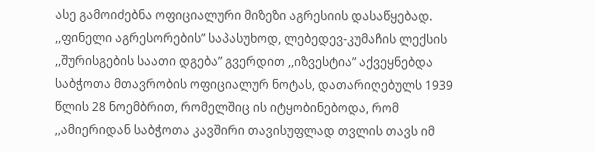ასე გამოიძებნა ოფიციალური მიზეზი აგრესიის დასაწყებად.
,,ფინელი აგრესორების” საპასუხოდ, ლებედევ-კუმაჩის ლექსის ,,შურისგების საათი დგება” გვერდით ,,იზვესტია” აქვეყნებდა საბჭოთა მთავრობის ოფიციალურ ნოტას, დათარიღებულს 1939 წლის 28 ნოემბრით, რომელშიც ის იტყობინებოდა, რომ ,,ამიერიდან საბჭოთა კავშირი თავისუფლად თვლის თავს იმ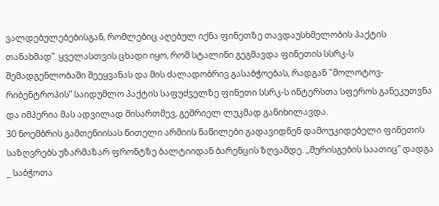ვალდებულებებისგან, რომლებიც აღებულ იქნა ფინეთზე თავდაუსხმელობის პაქტის თანახმად”. ყველასთვის ცხადი იყო, რომ სტალინი გეგმავდა ფინეთის სსრკ-ს შემადგენლობაში შეეყვანას და მის ძალადობრივ გასაბჭოებას, რადგან "მოლოტოვ-რიბენტროპის” საიდუმლო პაქტის საფუძველზე ფინეთი სსრკ-ს ინტერსთა სფეროს განეკუთვნა და იმპერია მას ადვილად მისართმევ, გემრიელ ლუკმად განიხილავდა.
30 ნოემბრის გამთენიისას წითელი არმიის ნაწილები გადავიდნენ დამოუკიდებელი ფინეთის საზღვრებს უზარმაზარ ფრონტზე ბალტიიდან ბარენცის ზღვამდე. ,,შურისგების საათიც” დადგა _ საბჭოთა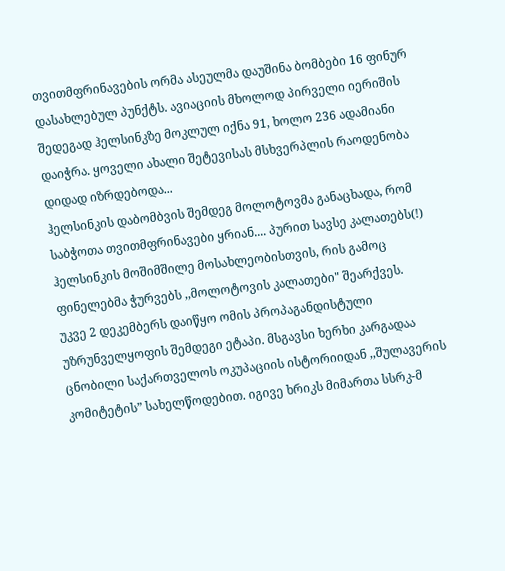თვითმფრინავების ორმა ასეულმა დაუშინა ბომბები 16 ფინურ დასახლებულ პუნქტს. ავიაციის მხოლოდ პირველი იერიშის შედეგად ჰელსინკზე მოკლულ იქნა 91, ხოლო 236 ადამიანი დაიჭრა. ყოველი ახალი შეტევისას მსხვერპლის რაოდენობა დიდად იზრდებოდა...
ჰელსინკის დაბომბვის შემდეგ მოლოტოვმა განაცხადა, რომ საბჭოთა თვითმფრინავები ყრიან.... პურით სავსე კალათებს(!) ჰელსინკის მოშიმშილე მოსახლეობისთვის, რის გამოც ფინელებმა ჭურვებს ,,მოლოტოვის კალათები" შეარქვეს.
უკვე 2 დეკემბერს დაიწყო ომის პროპაგანდისტული უზრუნველყოფის შემდეგი ეტაპი. მსგავსი ხერხი კარგადაა ცნობილი საქართველოს ოკუპაციის ისტორიიდან ,,შულავერის კომიტეტის” სახელწოდებით. იგივე ხრიკს მიმართა სსრკ-მ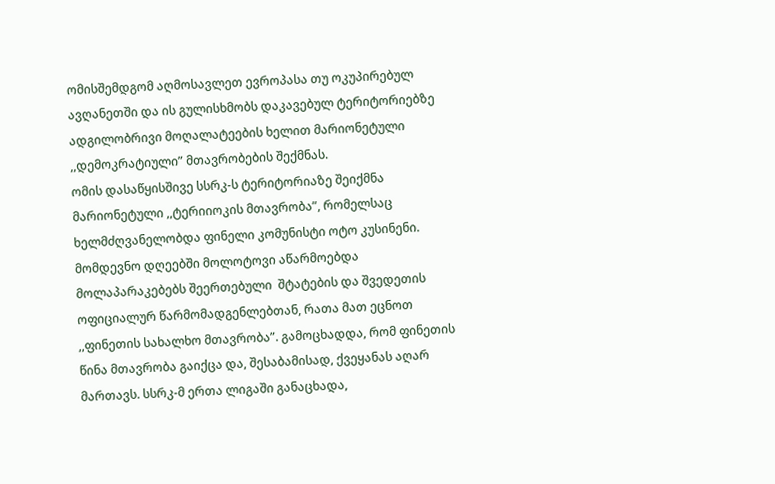ომისშემდგომ აღმოსავლეთ ევროპასა თუ ოკუპირებულ ავღანეთში და ის გულისხმობს დაკავებულ ტერიტორიებზე ადგილობრივი მოღალატეების ხელით მარიონეტული ,,დემოკრატიული” მთავრობების შექმნას.
ომის დასაწყისშივე სსრკ-ს ტერიტორიაზე შეიქმნა მარიონეტული ,,ტერიიოკის მთავრობა”, რომელსაც ხელმძღვანელობდა ფინელი კომუნისტი ოტო კუსინენი. მომდევნო დღეებში მოლოტოვი აწარმოებდა მოლაპარაკებებს შეერთებული  შტატების და შვედეთის ოფიციალურ წარმომადგენლებთან, რათა მათ ეცნოთ ,,ფინეთის სახალხო მთავრობა”. გამოცხადდა, რომ ფინეთის წინა მთავრობა გაიქცა და, შესაბამისად, ქვეყანას აღარ მართავს. სსრკ-მ ერთა ლიგაში განაცხადა,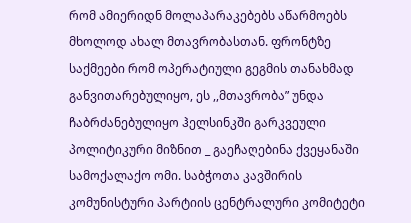რომ ამიერიდნ მოლაპარაკებებს აწარმოებს მხოლოდ ახალ მთავრობასთან. ფრონტზე საქმეები რომ ოპერატიული გეგმის თანახმად განვითარებულიყო, ეს ,,მთავრობა” უნდა ჩაბრძანებულიყო ჰელსინკში გარკვეული პოლიტიკური მიზნით _ გაეჩაღებინა ქვეყანაში სამოქალაქო ომი. საბჭოთა კავშირის კომუნისტური პარტიის ცენტრალური კომიტეტი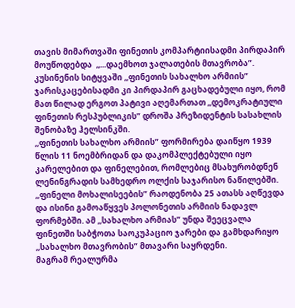თავის მიმართვაში ფინეთის კომპარტიისადმი პირდაპირ მოუწოდებდა  ,,...დაემხოთ ჯალათების მთავრობა”. კუსინენის სიტყვაში ,,ფინეთის სახალხო არმიის” ჯარისკაცებისადმი კი პირდაპირ გაცხადებული იყო, რომ მათ წილად ერგოთ პატივი აღემართათ ,,დემოკრატიული ფინეთის რესპუბლიკის” დროშა პრეზიდენტის სასახლის შენობაზე ჰელსინკში.
,,ფინეთის სახალხო არმიის” ფორმირება დაიწყო 1939 წლის 11 ნოემბრიდან და დაკომპლექტებული იყო კარელებით და ფინელებით, რომლებიც მსახურობდნენ ლენინგრადის სამხედრო ოლქის საჯარისო ნაწილებში. ,,ფინელი მოხალისეების” რაოდენობა 25 ათასს აღწევდა და ისინი გამოაწყვეს პოლონეთის არმიის ნადავლ ფორმებში. ამ ,,სახალხო არმიას” უნდა შეეცვალა ფინეთში საბჭოთა საოკუპაციო ჯარები და გამხდარიყო ,,სახალხო მთავრობის” მთავარი საყრდენი.
მაგრამ რეალურმა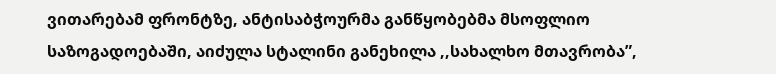ვითარებამ ფრონტზე, ანტისაბჭოურმა განწყობებმა მსოფლიო საზოგადოებაში, აიძულა სტალინი განეხილა ,,სახალხო მთავრობა”,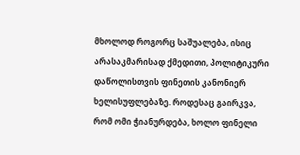მხოლოდ როგორც საშუალება, ისიც არასაკმარისად ქმედითი, პოლიტიკური დაწოლისთვის ფინეთის კანონიერ ხელისუფლებაზე. როდესაც გაირკვა, რომ ომი ჭიანურდება, ხოლო ფინელი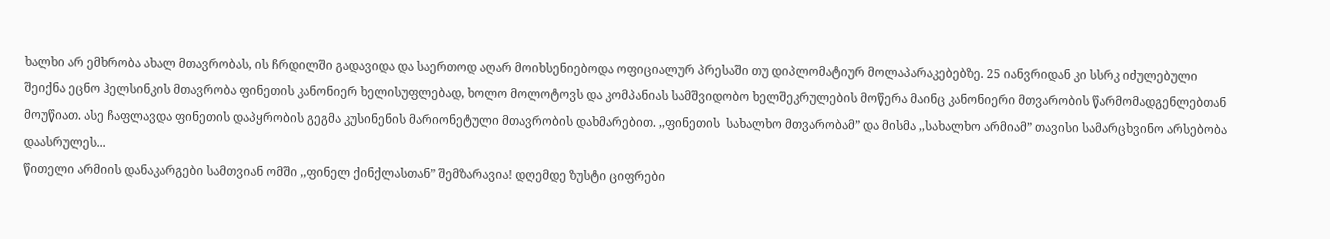ხალხი არ ემხრობა ახალ მთავრობას, ის ჩრდილში გადავიდა და საერთოდ აღარ მოიხსენიებოდა ოფიციალურ პრესაში თუ დიპლომატიურ მოლაპარაკებებზე. 25 იანვრიდან კი სსრკ იძულებული შეიქნა ეცნო ჰელსინკის მთავრობა ფინეთის კანონიერ ხელისუფლებად, ხოლო მოლოტოვს და კომპანიას სამშვიდობო ხელშეკრულების მოწერა მაინც კანონიერი მთვარობის წარმომადგენლებთან მოუწიათ. ასე ჩაფლავდა ფინეთის დაპყრობის გეგმა კუსინენის მარიონეტული მთავრობის დახმარებით. ,,ფინეთის  სახალხო მთვარობამ” და მისმა ,,სახალხო არმიამ” თავისი სამარცხვინო არსებობა დაასრულეს...
წითელი არმიის დანაკარგები სამთვიან ომში ,,ფინელ ქინქლასთან” შემზარავია! დღემდე ზუსტი ციფრები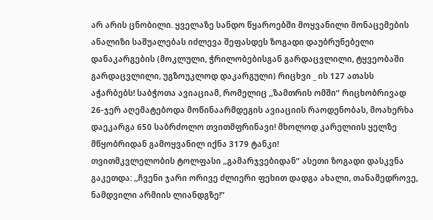არ არის ცნობილი. ყველაზე სანდო წყაროებში მოყვანილი მონაცემების ანალიზი საშუალებას იძლევა შეფასდეს ზოგადი დაუბრუნებელი დანაკარგების (მოკლული, ჭრილობებისგან გარდაცვლილი, ტყვეობაში გარდაცვლილი, უგზოუკლოდ დაკარგული) რიცხვი _ ის 127 ათასს აჭარბებს! საბჭოთა ავიაციამ, რომელიც ,,ზამთრის ომში” რიცხობრივად 26-ჯერ აღემატებოდა მოწინაარმდეგის ავიაციის რაოდენობას, მოახერხა დაეკარგა 650 საბრძოლო თვითმფრინავი! მხოლოდ კარელიის ყელზე მწყობრიდან გამოყვანილ იქნა 3179 ტანკი!
თვითმკვლელობის ტოლფასი ,,გამარჯვებიდან” ასეთი ზოგადი დასკვნა გაკეთდა: ,,ჩვენი ჯარი ორივე ძლიერი ფეხით დადგა ახალი, თანამედროვე, ნამდვილი არმიის ლიანდგზე!”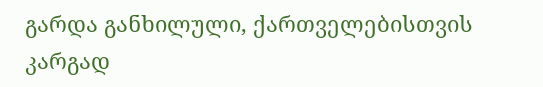გარდა განხილული, ქართველებისთვის კარგად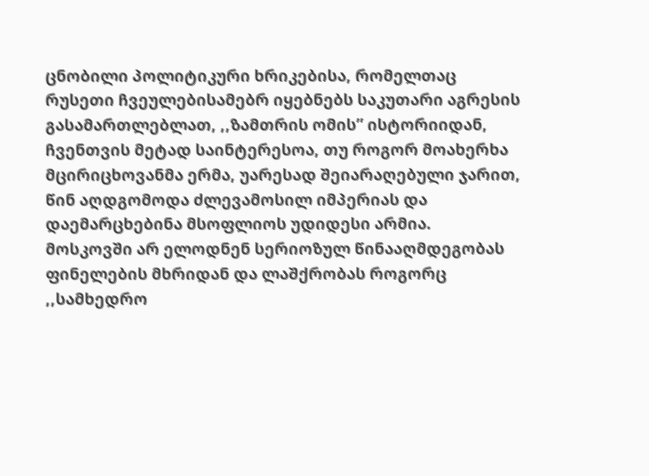ცნობილი პოლიტიკური ხრიკებისა, რომელთაც რუსეთი ჩვეულებისამებრ იყებნებს საკუთარი აგრესის გასამართლებლათ, ,,ზამთრის ომის” ისტორიიდან, ჩვენთვის მეტად საინტერესოა, თუ როგორ მოახერხა მცირიცხოვანმა ერმა, უარესად შეიარაღებული ჯარით, წინ აღდგომოდა ძლევამოსილ იმპერიას და დაემარცხებინა მსოფლიოს უდიდესი არმია.
მოსკოვში არ ელოდნენ სერიოზულ წინააღმდეგობას ფინელების მხრიდან და ლაშქრობას როგორც ,,სამხედრო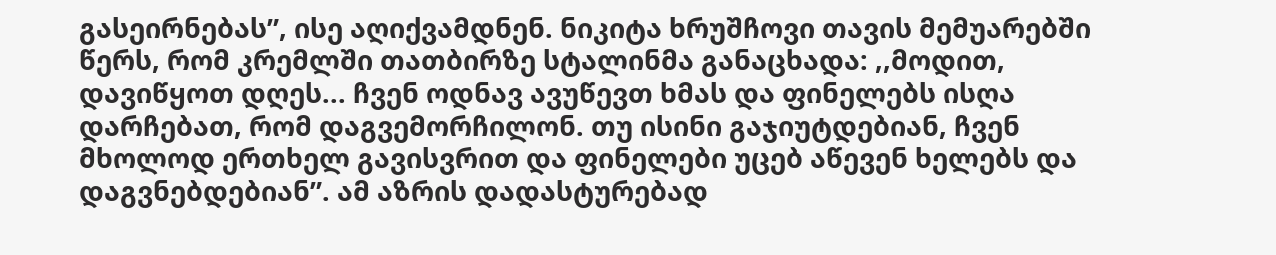გასეირნებას”, ისე აღიქვამდნენ. ნიკიტა ხრუშჩოვი თავის მემუარებში წერს, რომ კრემლში თათბირზე სტალინმა განაცხადა: ,,მოდით, დავიწყოთ დღეს... ჩვენ ოდნავ ავუწევთ ხმას და ფინელებს ისღა დარჩებათ, რომ დაგვემორჩილონ. თუ ისინი გაჯიუტდებიან, ჩვენ მხოლოდ ერთხელ გავისვრით და ფინელები უცებ აწევენ ხელებს და დაგვნებდებიან”. ამ აზრის დადასტურებად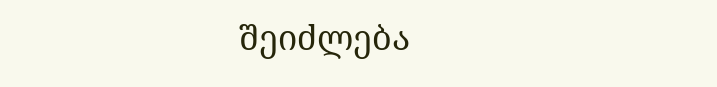შეიძლება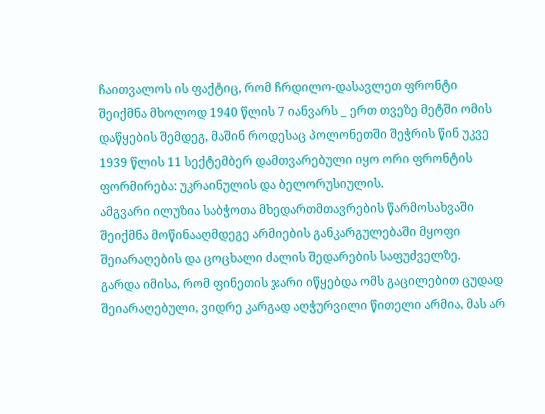ჩაითვალოს ის ფაქტიც, რომ ჩრდილო-დასავლეთ ფრონტი შეიქმნა მხოლოდ 1940 წლის 7 იანვარს _ ერთ თვეზე მეტში ომის დაწყების შემდეგ, მაშინ როდესაც პოლონეთში შეჭრის წინ უკვე 1939 წლის 11 სექტემბერ დამთვარებული იყო ორი ფრონტის ფორმირება: უკრაინულის და ბელორუსიულის.
ამგვარი ილუზია საბჭოთა მხედართმთავრების წარმოსახვაში შეიქმნა მოწინააღმდეგე არმიების განკარგულებაში მყოფი შეიარაღების და ცოცხალი ძალის შედარების საფუძველზე.
გარდა იმისა, რომ ფინეთის ჯარი იწყებდა ომს გაცილებით ცუდად შეიარაღებული, ვიდრე კარგად აღჭურვილი წითელი არმია, მას არ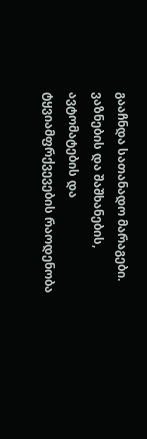გააჩნდა სათანადო მარაგები. ვაზნების და შაშხანების, ავტომატების და ტყვიამფრქვევების რაოდენობა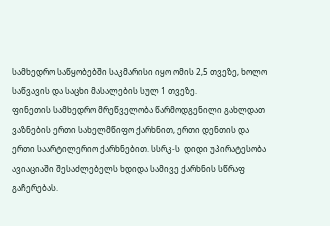სამხედრო საწყობებში საკმარისი იყო ომის 2,5 თვეზე, ხოლო საწვავის და საცხი მასალების სულ 1 თვეზე.
ფინეთის სამხედრო მრეწველობა წარმოდგენილი გახლდათ ვაზნების ერთი სახელმწიფო ქარხნით, ერთი დენთის და ერთი საარტილერიო ქარხნებით. სსრკ-ს  დიდი უპირატესობა ავიაციაში შესაძლებელს ხდიდა სამივე ქარხნის სწრაფ
გაჩერებას.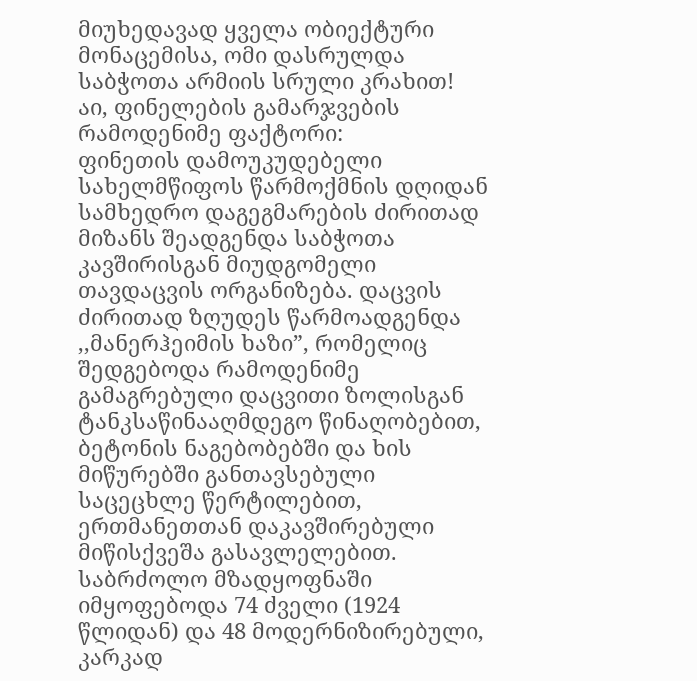მიუხედავად ყველა ობიექტური მონაცემისა, ომი დასრულდა საბჭოთა არმიის სრული კრახით!
აი, ფინელების გამარჯვების რამოდენიმე ფაქტორი:
ფინეთის დამოუკუდებელი სახელმწიფოს წარმოქმნის დღიდან სამხედრო დაგეგმარების ძირითად მიზანს შეადგენდა საბჭოთა კავშირისგან მიუდგომელი თავდაცვის ორგანიზება. დაცვის ძირითად ზღუდეს წარმოადგენდა ,,მანერჰეიმის ხაზი”, რომელიც შედგებოდა რამოდენიმე გამაგრებული დაცვითი ზოლისგან ტანკსაწინააღმდეგო წინაღობებით, ბეტონის ნაგებობებში და ხის მიწურებში განთავსებული საცეცხლე წერტილებით, ერთმანეთთან დაკავშირებული მიწისქვეშა გასავლელებით. საბრძოლო მზადყოფნაში იმყოფებოდა 74 ძველი (1924 წლიდან) და 48 მოდერნიზირებული, კარკად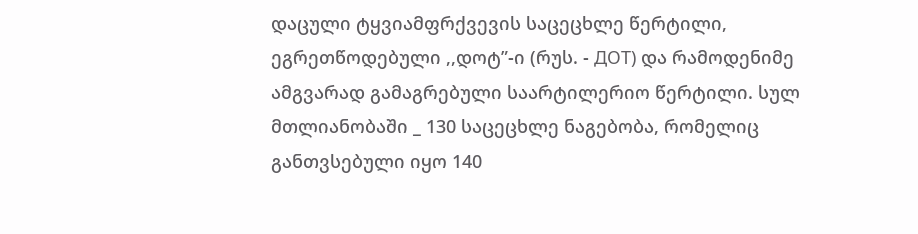დაცული ტყვიამფრქვევის საცეცხლე წერტილი, ეგრეთწოდებული ,,დოტ”-ი (რუს. - ДОТ) და რამოდენიმე ამგვარად გამაგრებული საარტილერიო წერტილი. სულ მთლიანობაში _ 130 საცეცხლე ნაგებობა, რომელიც განთვსებული იყო 140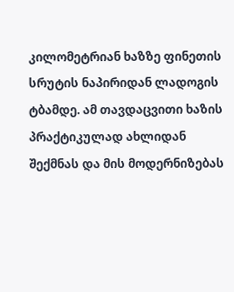კილომეტრიან ხაზზე ფინეთის სრუტის ნაპირიდან ლადოგის ტბამდე. ამ თავდაცვითი ხაზის პრაქტიკულად ახლიდან შექმნას და მის მოდერნიზებას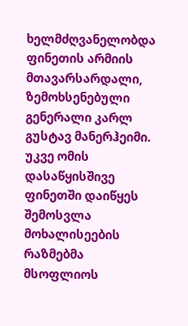ხელმძღვანელობდა ფინეთის არმიის მთავარსარდალი, ზემოხსენებული გენერალი კარლ გუსტავ მანერჰეიმი.
უკვე ომის დასაწყისშივე ფინეთში დაიწყეს შემოსვლა მოხალისეების რაზმებმა მსოფლიოს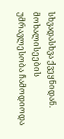სხვადასხვა ქვეყნიდან. მოხალისეების უმრავლესობა ჩამოდიოდა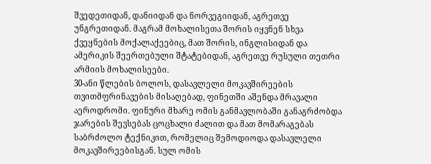შვედეთიდან, დანიიდან და ნორვეგიიდან, აგრეთვე უნგრეთიდან. მაგრამ მოხალისეთა შორის იყვნენ სხვა ქვეყნების მოქალაქეებიც, მათ შორის, ინგლისიდან და ამერიკის შეერთებული შტატებიდან, აგრეთვე რუსული თეთრი არმიის მოხალისეები.
30-ანი წლების ბოლოს, დასავლელი მოკავშირეების თვითმფრინავების მისაღებად, ფინეთში აშენდა მრავალი აეროდრომი. ფინური მხარე ომის განმავლობაში განაგრძობდა ჯარების შევსებას ცოცხალი ძალით და მათ მომარაგებას საბრძოლო ტექნიკით, რომელიც შემოდიოდა დასავლელი მოკავშირეებისგან. სულ ომის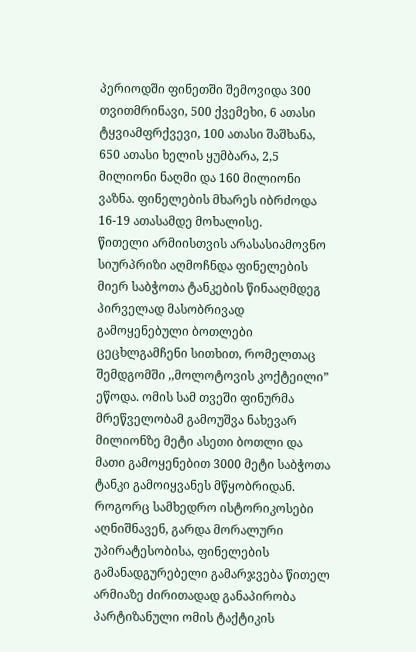პერიოდში ფინეთში შემოვიდა 300 თვითმრინავი, 500 ქვემეხი, 6 ათასი ტყვიამფრქვევი, 100 ათასი შაშხანა, 650 ათასი ხელის ყუმბარა, 2,5 მილიონი ნაღმი და 160 მილიონი ვაზნა. ფინელების მხარეს იბრძოდა 16-19 ათასამდე მოხალისე.
წითელი არმიისთვის არასასიამოვნო სიურპრიზი აღმოჩნდა ფინელების მიერ საბჭოთა ტანკების წინააღმდეგ პირველად მასობრივად გამოყენებული ბოთლები ცეცხლგამჩენი სითხით, რომელთაც შემდგომში ,,მოლოტოვის კოქტეილი” ეწოდა. ომის სამ თვეში ფინურმა მრეწველობამ გამოუშვა ნახევარ მილიონზე მეტი ასეთი ბოთლი და მათი გამოყენებით 3000 მეტი საბჭოთა ტანკი გამოიყვანეს მწყობრიდან.
როგორც სამხედრო ისტორიკოსები აღნიშნავენ, გარდა მორალური უპირატესობისა, ფინელების გამანადგურებელი გამარჯვება წითელ არმიაზე ძირითადად განაპირობა პარტიზანული ომის ტაქტიკის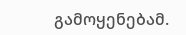გამოყენებამ.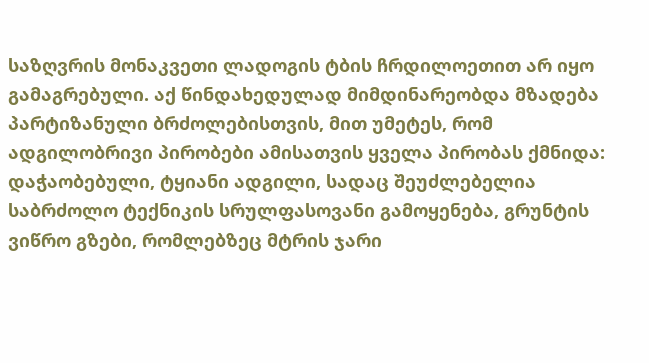საზღვრის მონაკვეთი ლადოგის ტბის ჩრდილოეთით არ იყო გამაგრებული. აქ წინდახედულად მიმდინარეობდა მზადება პარტიზანული ბრძოლებისთვის, მით უმეტეს, რომ ადგილობრივი პირობები ამისათვის ყველა პირობას ქმნიდა: დაჭაობებული, ტყიანი ადგილი, სადაც შეუძლებელია საბრძოლო ტექნიკის სრულფასოვანი გამოყენება, გრუნტის ვიწრო გზები, რომლებზეც მტრის ჯარი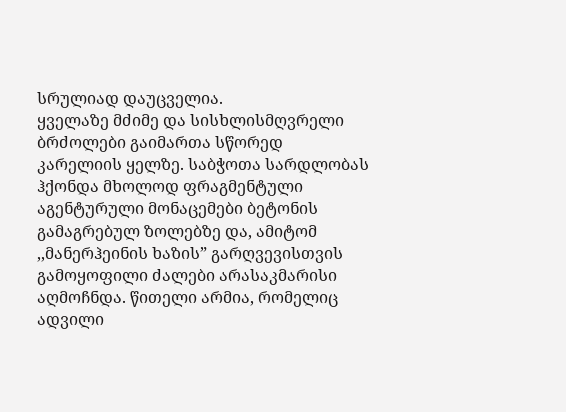სრულიად დაუცველია.
ყველაზე მძიმე და სისხლისმღვრელი ბრძოლები გაიმართა სწორედ კარელიის ყელზე. საბჭოთა სარდლობას ჰქონდა მხოლოდ ფრაგმენტული აგენტურული მონაცემები ბეტონის გამაგრებულ ზოლებზე და, ამიტომ ,,მანერჰეინის ხაზის” გარღვევისთვის გამოყოფილი ძალები არასაკმარისი აღმოჩნდა. წითელი არმია, რომელიც ადვილი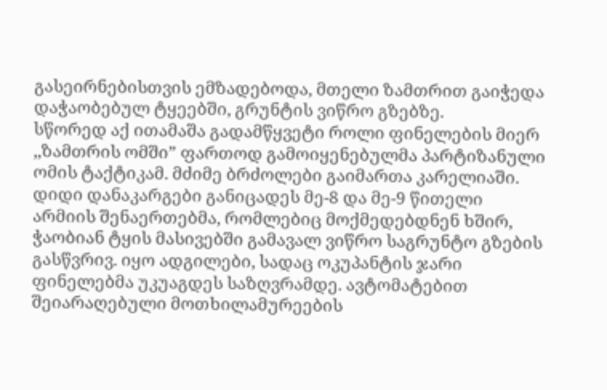გასეირნებისთვის ემზადებოდა, მთელი ზამთრით გაიჭედა დაჭაობებულ ტყეებში, გრუნტის ვიწრო გზებზე.
სწორედ აქ ითამაშა გადამწყვეტი როლი ფინელების მიერ ,,ზამთრის ომში” ფართოდ გამოიყენებულმა პარტიზანული ომის ტაქტიკამ. მძიმე ბრძოლები გაიმართა კარელიაში. დიდი დანაკარგები განიცადეს მე-8 და მე-9 წითელი არმიის შენაერთებმა, რომლებიც მოქმედებდნენ ხშირ, ჭაობიან ტყის მასივებში გამავალ ვიწრო საგრუნტო გზების გასწვრივ. იყო ადგილები, სადაც ოკუპანტის ჯარი ფინელებმა უკუაგდეს საზღვრამდე. ავტომატებით შეიარაღებული მოთხილამურეების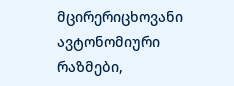მცირერიცხოვანი ავტონომიური რაზმები,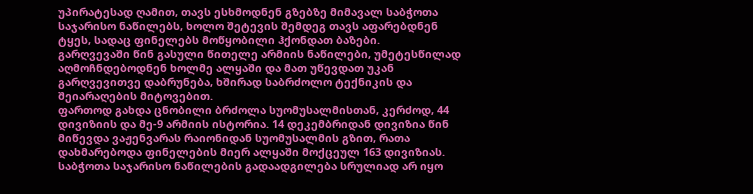უპირატესად ღამით, თავს ესხმოდნენ გზებზე მიმავალ საბჭოთა საჯარისო ნაწილებს, ხოლო შეტევის შემდეგ თავს აფარებდნენ ტყეს, სადაც ფინელებს მოწყობილი ჰქონდათ ბაზები.
გარღვევაში წინ გასული წითელე არმიის ნაწილები, უმეტესწილად აღმოჩნდებოდნენ ხოლმე ალყაში და მათ უწევდათ უკან გარღვევითვე დაბრუნება, ხშირად საბრძოლო ტექნიკის და შეიარაღების მიტოვებით.
ფართოდ გახდა ცნობილი ბრძოლა სუომუსალმისთან, კერძოდ, 44 დივიზიის და მე-9 არმიის ისტორია. 14 დეკემბრიდან დივიზია წინ მიწევდა ვაჟენვარას რაიონიდან სუომუსალმის გზით, რათა დახმარებოდა ფინელების მიერ ალყაში მოქცეულ 163 დივიზიას. საბჭოთა საჯარისო ნაწილების გადაადგილება სრულიად არ იყო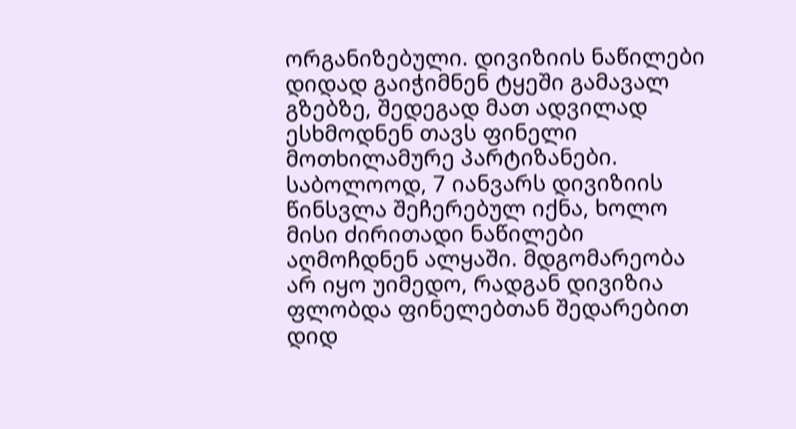ორგანიზებული. დივიზიის ნაწილები დიდად გაიჭიმნენ ტყეში გამავალ გზებზე, შედეგად მათ ადვილად ესხმოდნენ თავს ფინელი მოთხილამურე პარტიზანები. საბოლოოდ, 7 იანვარს დივიზიის წინსვლა შეჩერებულ იქნა, ხოლო მისი ძირითადი ნაწილები აღმოჩდნენ ალყაში. მდგომარეობა არ იყო უიმედო, რადგან დივიზია ფლობდა ფინელებთან შედარებით დიდ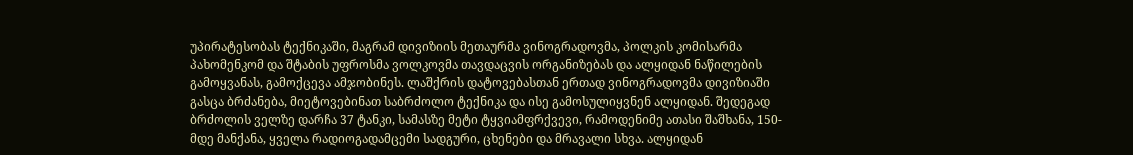უპირატესობას ტექნიკაში, მაგრამ დივიზიის მეთაურმა ვინოგრადოვმა, პოლკის კომისარმა პახომენკომ და შტაბის უფროსმა ვოლკოვმა თავდაცვის ორგანიზებას და ალყიდან ნაწილების გამოყვანას, გამოქცევა ამჯობინეს. ლაშქრის დატოვებასთან ერთად ვინოგრადოვმა დივიზიაში გასცა ბრძანება, მიეტოვებინათ საბრძოლო ტექნიკა და ისე გამოსულიყვნენ ალყიდან. შედეგად ბრძოლის ველზე დარჩა 37 ტანკი, სამასზე მეტი ტყვიამფრქვევი, რამოდენიმე ათასი შაშხანა, 150-მდე მანქანა, ყველა რადიოგადამცემი სადგური, ცხენები და მრავალი სხვა. ალყიდან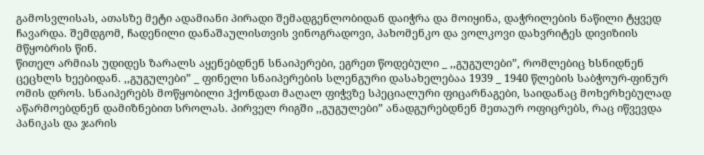გამოსვლისას, ათასზე მეტი ადამიანი პირადი შემადგენლობიდან დაიჭრა და მოიყინა, დაჭრილების ნაწილი ტყვედ ჩავარდა. შემდგომ, ჩადენილი დანაშაულისთვის ვინოგრადოვი, პახომენკო და ვოლკოვი დახვრიტეს დივიზიის მწყობრის წინ.
წითელ არმიას უდიდეს ზარალს აყენებდნენ სნაიპერები, ეგრეთ წოდებული _ ,,გუგულები”, რომლებიც ხსნიდნენ ცეცხლს ხეებიდან. ,,გუგულები” _ ფინელი სნაიპერების სლენგური დასახელებაა 1939 _ 1940 წლების საბჭოურ-ფინურ ომის დროს. სნაიპერებს მოწყობილი ჰქონდათ მაღალ ფიჭვზე სპეციალური ფიცარნაგები, საიდანაც მოხერხებულად აწარმოებდნენ დამიზნებით სროლას. პირველ რიგში ,,გუგულები” ანადგურებდნენ მეთაურ ოფიცრებს, რაც იწვევდა პანიკას და ჯარის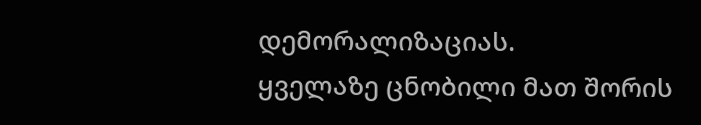დემორალიზაციას.
ყველაზე ცნობილი მათ შორის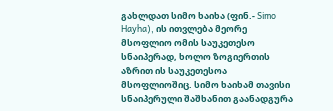გახლდათ სიმო ხაიხა (ფინ.- Simo Hayha), ის ითვლება მეორე მსოფლიო ომის საუკეთესო სნაიპერად, ხოლო ზოგიერთის აზრით ის საუკეთესოა მსოფლიოშიც. სიმო ხაიხამ თავისი სნაიპერული შაშხანით გაანადგურა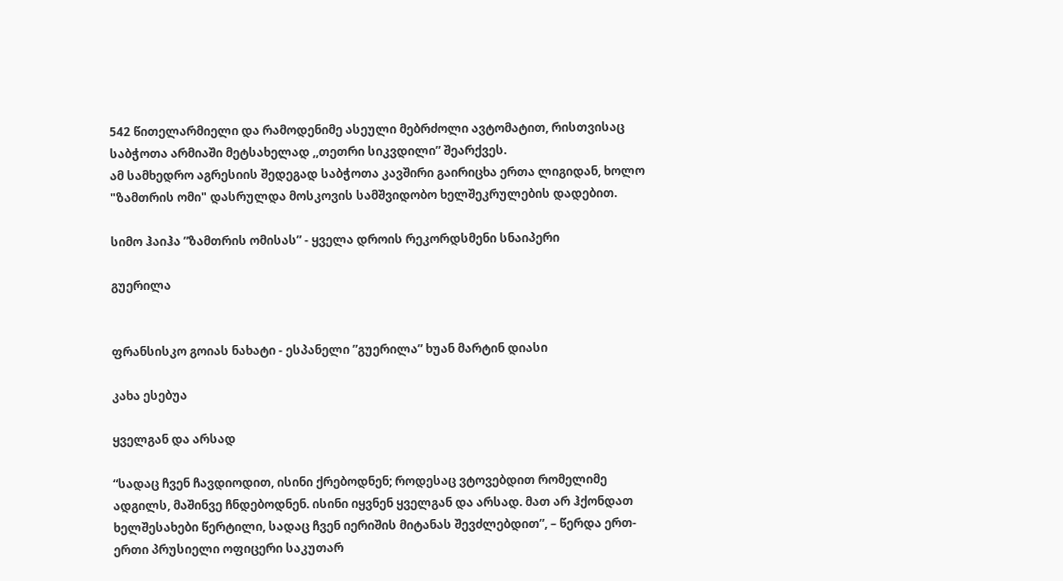542 წითელარმიელი და რამოდენიმე ასეული მებრძოლი ავტომატით, რისთვისაც საბჭოთა არმიაში მეტსახელად ,,თეთრი სიკვდილი” შეარქვეს.
ამ სამხედრო აგრესიის შედეგად საბჭოთა კავშირი გაირიცხა ერთა ლიგიდან, ხოლო "ზამთრის ომი" დასრულდა მოსკოვის სამშვიდობო ხელშეკრულების დადებით.

სიმო ჰაიჰა ”ზამთრის ომისას” - ყველა დროის რეკორდსმენი სნაიპერი

გუერილა


ფრანსისკო გოიას ნახატი - ესპანელი ”გუერილა” ხუან მარტინ დიასი

კახა ესებუა

ყველგან და არსად

“სადაც ჩვენ ჩავდიოდით, ისინი ქრებოდნენ; როდესაც ვტოვებდით რომელიმე ადგილს, მაშინვე ჩნდებოდნენ. ისინი იყვნენ ყველგან და არსად. მათ არ ჰქონდათ ხელშესახები წერტილი, სადაც ჩვენ იერიშის მიტანას შევძლებდით”, – წერდა ერთ-ერთი პრუსიელი ოფიცერი საკუთარ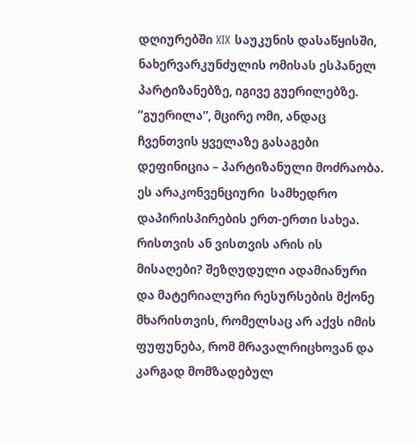დღიურებში XIX საუკუნის დასაწყისში, ნახერვარკუნძულის ომისას ესპანელ პარტიზანებზე, იგივე გუერილებზე. ”გუერილა”, მცირე ომი, ანდაც ჩვენთვის ყველაზე გასაგები დეფინიცია – პარტიზანული მოძრაობა. ეს არაკონვენციური  სამხედრო დაპირისპირების ერთ-ერთი სახეა. რისთვის ან ვისთვის არის ის მისაღები? შეზღუდული ადამიანური და მატერიალური რესურსების მქონე მხარისთვის, რომელსაც არ აქვს იმის ფუფუნება, რომ მრავალრიცხოვან და კარგად მომზადებულ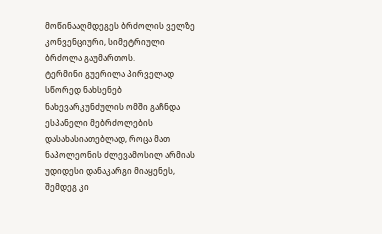მოწინააღმდეგეს ბრძოლის ველზე კონვენციური, სიმეტრიული ბრძოლა გაუმართოს.
ტერმინი გუერილა პირველად სწორედ ნახსენებ ნახევარკუნძულის ომში გაჩნდა ესპანელი მებრძოლების დასახასიათებლად, როცა მათ ნაპოლეონის ძლევამოსილ არმიას უდიდესი დანაკარგი მიაყენეს, შემდეგ კი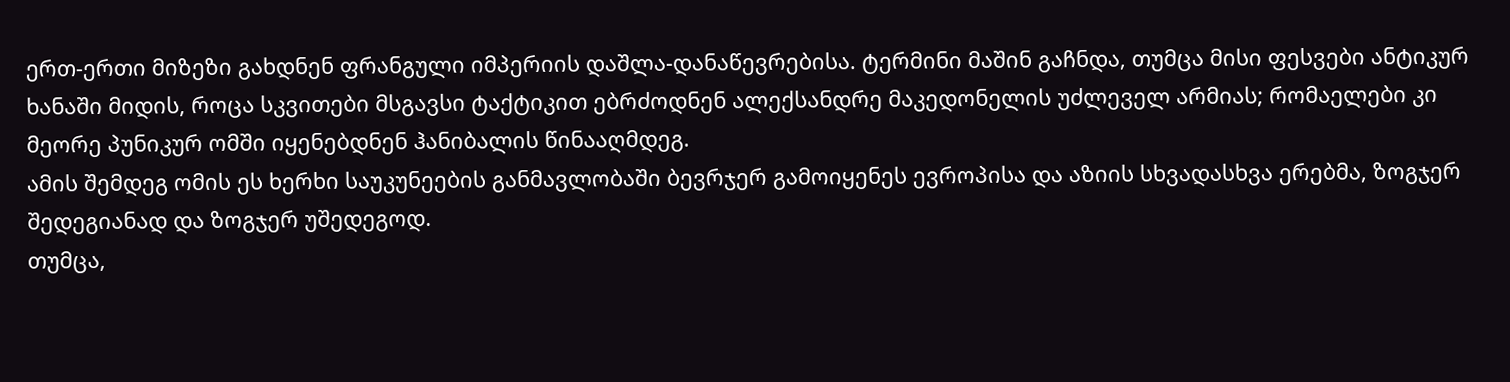ერთ-ერთი მიზეზი გახდნენ ფრანგული იმპერიის დაშლა-დანაწევრებისა. ტერმინი მაშინ გაჩნდა, თუმცა მისი ფესვები ანტიკურ ხანაში მიდის, როცა სკვითები მსგავსი ტაქტიკით ებრძოდნენ ალექსანდრე მაკედონელის უძლეველ არმიას; რომაელები კი მეორე პუნიკურ ომში იყენებდნენ ჰანიბალის წინააღმდეგ.
ამის შემდეგ ომის ეს ხერხი საუკუნეების განმავლობაში ბევრჯერ გამოიყენეს ევროპისა და აზიის სხვადასხვა ერებმა, ზოგჯერ შედეგიანად და ზოგჯერ უშედეგოდ.
თუმცა,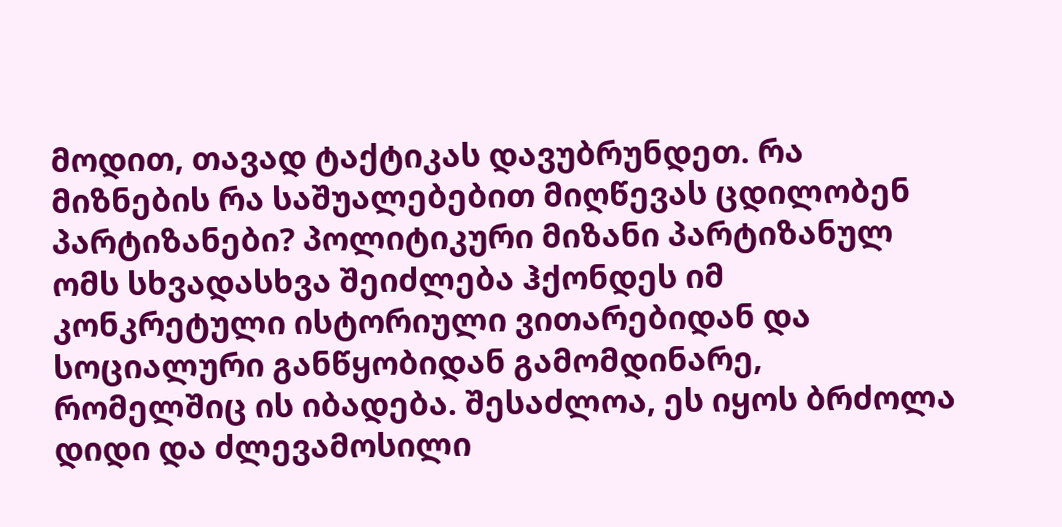მოდით, თავად ტაქტიკას დავუბრუნდეთ. რა მიზნების რა საშუალებებით მიღწევას ცდილობენ პარტიზანები? პოლიტიკური მიზანი პარტიზანულ ომს სხვადასხვა შეიძლება ჰქონდეს იმ კონკრეტული ისტორიული ვითარებიდან და სოციალური განწყობიდან გამომდინარე, რომელშიც ის იბადება. შესაძლოა, ეს იყოს ბრძოლა დიდი და ძლევამოსილი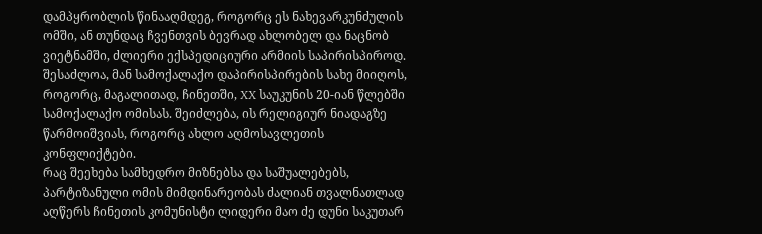დამპყრობლის წინააღმდეგ, როგორც ეს ნახევარკუნძულის ომში, ან თუნდაც ჩვენთვის ბევრად ახლობელ და ნაცნობ ვიეტნამში, ძლიერი ექსპედიციური არმიის საპირისპიროდ. შესაძლოა, მან სამოქალაქო დაპირისპირების სახე მიიღოს, როგორც, მაგალითად, ჩინეთში, XX საუკუნის 20-იან წლებში სამოქალაქო ომისას. შეიძლება, ის რელიგიურ ნიადაგზე წარმოიშვიას, როგორც ახლო აღმოსავლეთის კონფლიქტები.
რაც შეეხება სამხედრო მიზნებსა და საშუალებებს, პარტიზანული ომის მიმდინარეობას ძალიან თვალნათლად აღწერს ჩინეთის კომუნისტი ლიდერი მაო ძე დუნი საკუთარ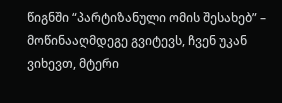წიგნში “პარტიზანული ომის შესახებ” – მოწინააღმდეგე გვიტევს, ჩვენ უკან ვიხევთ, მტერი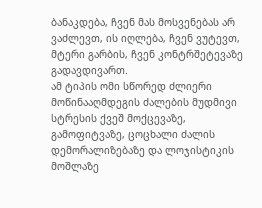ბანაკდება, ჩვენ მას მოსვენებას არ ვაძლევთ, ის იღლება, ჩვენ ვუტევთ, მტერი გარბის, ჩვენ კონტრშეტევაზე გადავდივართ.
ამ ტიპის ომი სწორედ ძლიერი მოწინააღმდეგის ძალების მუდმივი სტრესის ქვეშ მოქცევაზე, გამოფიტვაზე, ცოცხალი ძალის დემორალიზებაზე და ლოჯისტიკის მოშლაზე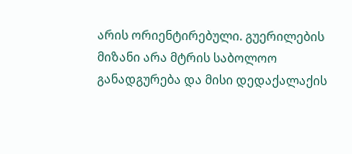არის ორიენტირებული. გუერილების მიზანი არა მტრის საბოლოო განადგურება და მისი დედაქალაქის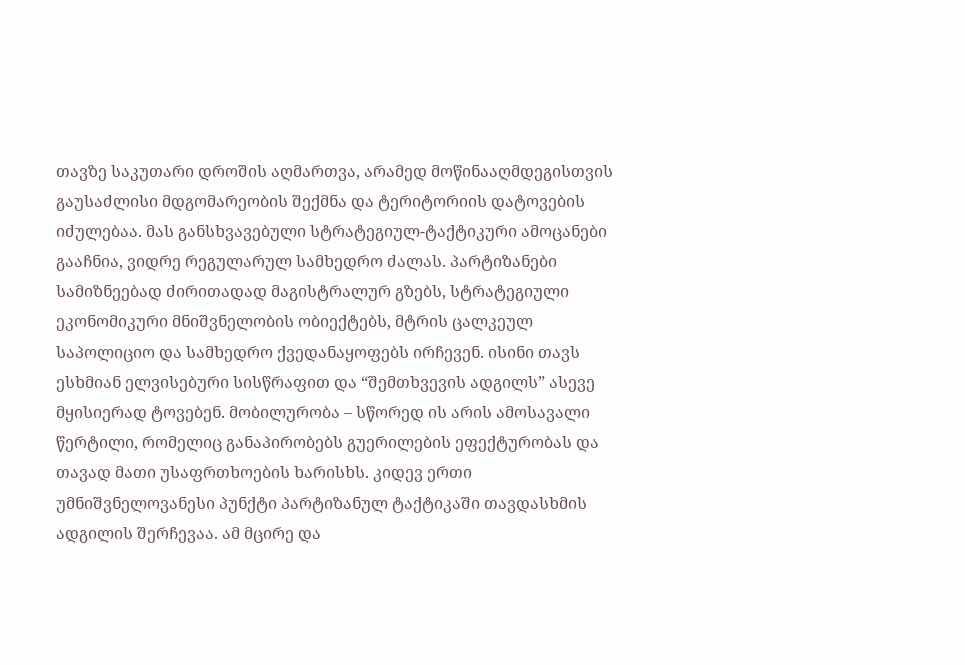თავზე საკუთარი დროშის აღმართვა, არამედ მოწინააღმდეგისთვის გაუსაძლისი მდგომარეობის შექმნა და ტერიტორიის დატოვების იძულებაა. მას განსხვავებული სტრატეგიულ-ტაქტიკური ამოცანები გააჩნია, ვიდრე რეგულარულ სამხედრო ძალას. პარტიზანები სამიზნეებად ძირითადად მაგისტრალურ გზებს, სტრატეგიული ეკონომიკური მნიშვნელობის ობიექტებს, მტრის ცალკეულ საპოლიციო და სამხედრო ქვედანაყოფებს ირჩევენ. ისინი თავს ესხმიან ელვისებური სისწრაფით და “შემთხვევის ადგილს” ასევე მყისიერად ტოვებენ. მობილურობა – სწორედ ის არის ამოსავალი წერტილი, რომელიც განაპირობებს გუერილების ეფექტურობას და თავად მათი უსაფრთხოების ხარისხს. კიდევ ერთი უმნიშვნელოვანესი პუნქტი პარტიზანულ ტაქტიკაში თავდასხმის ადგილის შერჩევაა. ამ მცირე და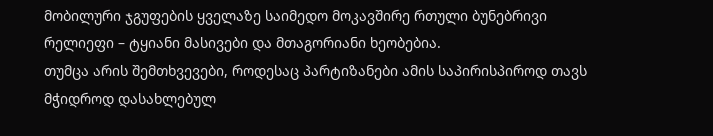მობილური ჯგუფების ყველაზე საიმედო მოკავშირე რთული ბუნებრივი რელიეფი – ტყიანი მასივები და მთაგორიანი ხეობებია.
თუმცა არის შემთხვევები, როდესაც პარტიზანები ამის საპირისპიროდ თავს მჭიდროდ დასახლებულ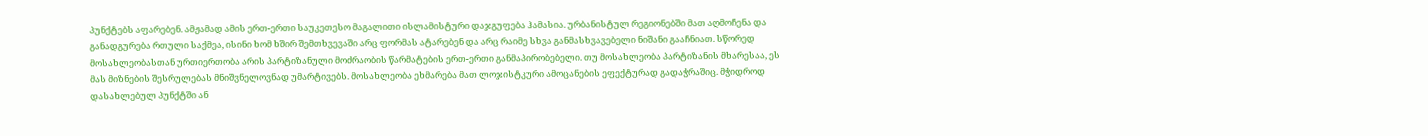პუნქტებს აფარებენ. ამჟამად ამის ერთ-ერთი საუკეთესო მაგალითი ისლამისტური დაჯგუფება ჰამასია. ურბანისტულ რეგიონებში მათ აღმოჩენა და განადგურება რთული საქმეა, ისინი ხომ ხშირ შემთხვევაში არც ფორმას ატარებენ და არც რაიმე სხვა განმასხვავებელი ნიშანი გააჩნიათ. სწორედ მოსახლეობასთან ურთიერთობა არის პარტიზანული მოძრაობის წარმატების ერთ-ერთი განმაპირობებელი. თუ მოსახლეობა პარტიზანის მხარესაა, ეს მას მიზნების შესრულებას მნიშვნელოვნად უმარტივებს. მოსახლეობა ეხმარება მათ ლოჯისტკური ამოცანების ეფექტურად გადაჭრაშიც. მჭიდროდ დასახლებულ პუნქტში ან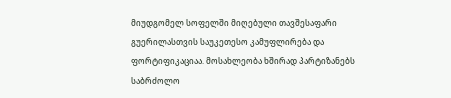მიუდგომელ სოფელში მიღებული თავშესაფარი გუერილასთვის საუკეთესო კამუფლირება და ფორტიფიკაციაა. მოსახლეობა ხშირად პარტიზანებს საბრძოლო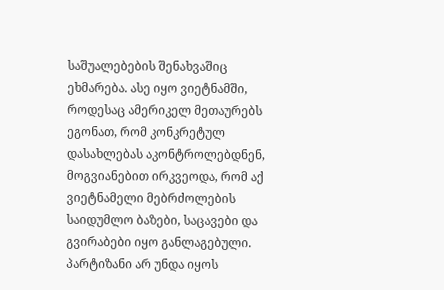საშუალებების შენახვაშიც ეხმარება. ასე იყო ვიეტნამში, როდესაც ამერიკელ მეთაურებს ეგონათ, რომ კონკრეტულ დასახლებას აკონტროლებდნენ, მოგვიანებით ირკვეოდა, რომ აქ ვიეტნამელი მებრძოლების საიდუმლო ბაზები, საცავები და გვირაბები იყო განლაგებული.
პარტიზანი არ უნდა იყოს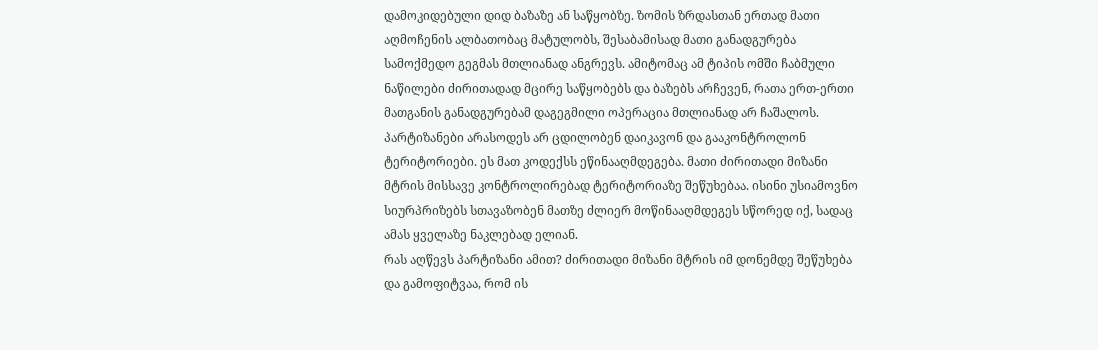დამოკიდებული დიდ ბაზაზე ან საწყობზე. ზომის ზრდასთან ერთად მათი აღმოჩენის ალბათობაც მატულობს, შესაბამისად მათი განადგურება სამოქმედო გეგმას მთლიანად ანგრევს. ამიტომაც ამ ტიპის ომში ჩაბმული ნაწილები ძირითადად მცირე საწყობებს და ბაზებს არჩევენ, რათა ერთ-ერთი მათგანის განადგურებამ დაგეგმილი ოპერაცია მთლიანად არ ჩაშალოს. პარტიზანები არასოდეს არ ცდილობენ დაიკავონ და გააკონტროლონ ტერიტორიები. ეს მათ კოდექსს ეწინააღმდეგება. მათი ძირითადი მიზანი მტრის მისსავე კონტროლირებად ტერიტორიაზე შეწუხებაა. ისინი უსიამოვნო სიურპრიზებს სთავაზობენ მათზე ძლიერ მოწინააღმდეგეს სწორედ იქ, სადაც ამას ყველაზე ნაკლებად ელიან.
რას აღწევს პარტიზანი ამით? ძირითადი მიზანი მტრის იმ დონემდე შეწუხება და გამოფიტვაა, რომ ის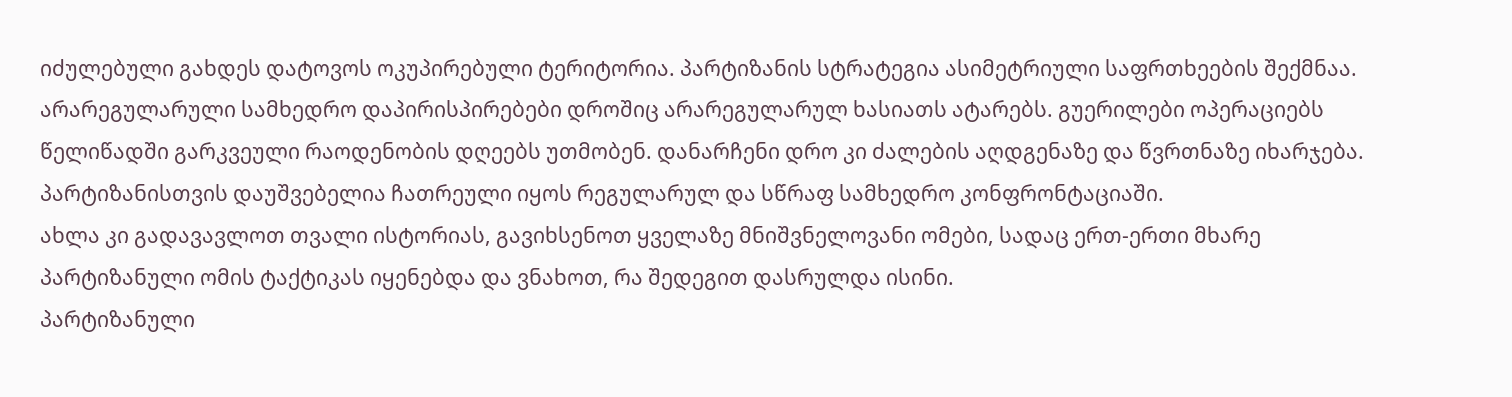იძულებული გახდეს დატოვოს ოკუპირებული ტერიტორია. პარტიზანის სტრატეგია ასიმეტრიული საფრთხეების შექმნაა. არარეგულარული სამხედრო დაპირისპირებები დროშიც არარეგულარულ ხასიათს ატარებს. გუერილები ოპერაციებს წელიწადში გარკვეული რაოდენობის დღეებს უთმობენ. დანარჩენი დრო კი ძალების აღდგენაზე და წვრთნაზე იხარჯება. პარტიზანისთვის დაუშვებელია ჩათრეული იყოს რეგულარულ და სწრაფ სამხედრო კონფრონტაციაში.
ახლა კი გადავავლოთ თვალი ისტორიას, გავიხსენოთ ყველაზე მნიშვნელოვანი ომები, სადაც ერთ-ერთი მხარე პარტიზანული ომის ტაქტიკას იყენებდა და ვნახოთ, რა შედეგით დასრულდა ისინი.
პარტიზანული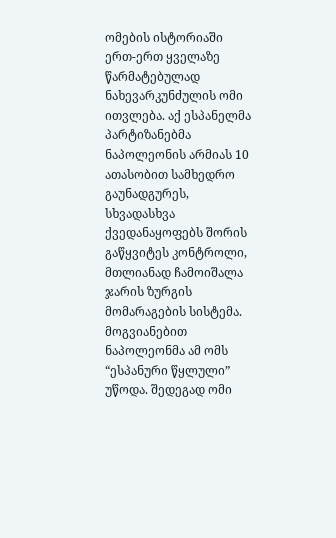ომების ისტორიაში ერთ-ერთ ყველაზე წარმატებულად ნახევარკუნძულის ომი ითვლება. აქ ესპანელმა პარტიზანებმა ნაპოლეონის არმიას 10 ათასობით სამხედრო გაუნადგურეს, სხვადასხვა ქვედანაყოფებს შორის გაწყვიტეს კონტროლი, მთლიანად ჩამოიშალა ჯარის ზურგის მომარაგების სისტემა. მოგვიანებით ნაპოლეონმა ამ ომს “ესპანური წყლული” უწოდა. შედეგად ომი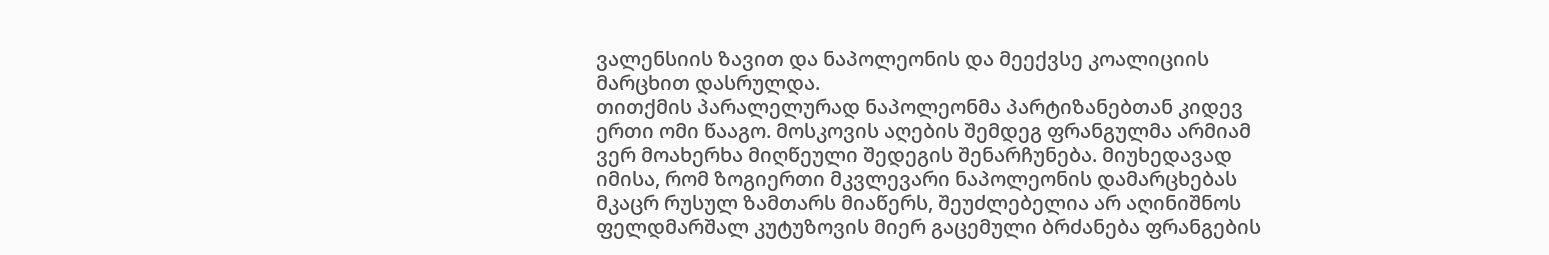ვალენსიის ზავით და ნაპოლეონის და მეექვსე კოალიციის მარცხით დასრულდა.
თითქმის პარალელურად ნაპოლეონმა პარტიზანებთან კიდევ ერთი ომი წააგო. მოსკოვის აღების შემდეგ ფრანგულმა არმიამ ვერ მოახერხა მიღწეული შედეგის შენარჩუნება. მიუხედავად იმისა, რომ ზოგიერთი მკვლევარი ნაპოლეონის დამარცხებას მკაცრ რუსულ ზამთარს მიაწერს, შეუძლებელია არ აღინიშნოს ფელდმარშალ კუტუზოვის მიერ გაცემული ბრძანება ფრანგების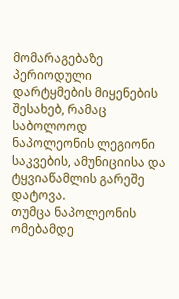მომარაგებაზე პერიოდული დარტყმების მიყენების შესახებ, რამაც საბოლოოდ ნაპოლეონის ლეგიონი საკვების, ამუნიციისა და ტყვიაწამლის გარეშე დატოვა.
თუმცა ნაპოლეონის ომებამდე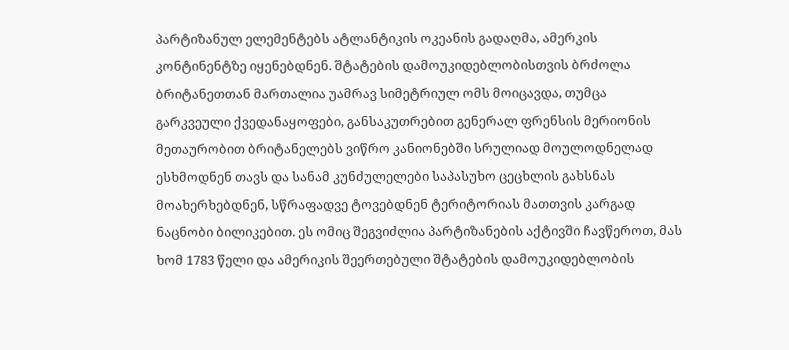პარტიზანულ ელემენტებს ატლანტიკის ოკეანის გადაღმა, ამერკის კონტინენტზე იყენებდნენ. შტატების დამოუკიდებლობისთვის ბრძოლა ბრიტანეთთან მართალია უამრავ სიმეტრიულ ომს მოიცავდა, თუმცა გარკვეული ქვედანაყოფები, განსაკუთრებით გენერალ ფრენსის მერიონის მეთაურობით ბრიტანელებს ვიწრო კანიონებში სრულიად მოულოდნელად ესხმოდნენ თავს და სანამ კუნძულელები საპასუხო ცეცხლის გახსნას მოახერხებდნენ, სწრაფადვე ტოვებდნენ ტერიტორიას მათთვის კარგად ნაცნობი ბილიკებით. ეს ომიც შეგვიძლია პარტიზანების აქტივში ჩავწეროთ, მას ხომ 1783 წელი და ამერიკის შეერთებული შტატების დამოუკიდებლობის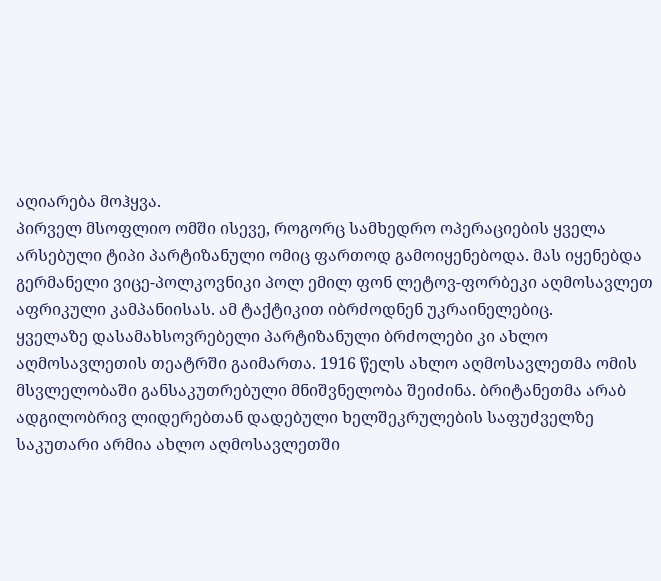აღიარება მოჰყვა.
პირველ მსოფლიო ომში ისევე, როგორც სამხედრო ოპერაციების ყველა არსებული ტიპი პარტიზანული ომიც ფართოდ გამოიყენებოდა. მას იყენებდა გერმანელი ვიცე-პოლკოვნიკი პოლ ემილ ფონ ლეტოვ-ფორბეკი აღმოსავლეთ აფრიკული კამპანიისას. ამ ტაქტიკით იბრძოდნენ უკრაინელებიც.
ყველაზე დასამახსოვრებელი პარტიზანული ბრძოლები კი ახლო აღმოსავლეთის თეატრში გაიმართა. 1916 წელს ახლო აღმოსავლეთმა ომის მსვლელობაში განსაკუთრებული მნიშვნელობა შეიძინა. ბრიტანეთმა არაბ ადგილობრივ ლიდერებთან დადებული ხელშეკრულების საფუძველზე საკუთარი არმია ახლო აღმოსავლეთში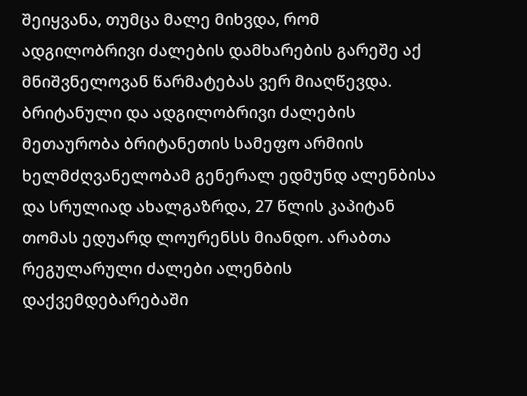შეიყვანა, თუმცა მალე მიხვდა, რომ ადგილობრივი ძალების დამხარების გარეშე აქ მნიშვნელოვან წარმატებას ვერ მიაღწევდა. ბრიტანული და ადგილობრივი ძალების მეთაურობა ბრიტანეთის სამეფო არმიის ხელმძღვანელობამ გენერალ ედმუნდ ალენბისა და სრულიად ახალგაზრდა, 27 წლის კაპიტან თომას ედუარდ ლოურენსს მიანდო. არაბთა რეგულარული ძალები ალენბის დაქვემდებარებაში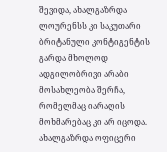შევიდა, ახალგაზრდა ლოურენსს კი საკუთარი ბრიტანული კონტიგენტის გარდა მხოლოდ ადგილობრივი არაბი მოსახლეობა შერჩა, რომელმაც იარაღის მოხმარებაც კი არ იცოდა. ახალგაზრდა ოფიცერი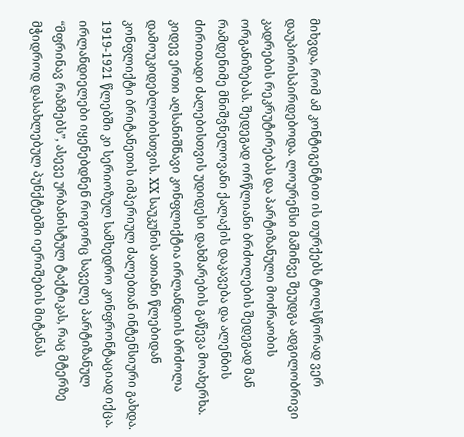მიხვდა, რომ ამ კონტიგენტით ის თურქებს ტოლსწორად ვერ დაუპირისპირდებოდა. ლოურენსი მაშინვე შეუდგა ადგილობრივი კადრების რეკრუტირებას და პარტიზანული მოძრაობის ორგანიზებას. შედეგად ორწლიანი ბრძოლების შედეგად მან რამდენიმე მნიშვნელოვანი ქალაქის დაკავება და ალენბის ძირითადი ძალებისთვის უდიდესი დახმარების გაწევა მოახერხა.
კიდევ ერთი აღსანიშნავი კონფლიქტია ირლანდიის ბრძოლა დამოუკიდებლობისთვის. XX საუკუნის ათიანი წლებიდან კონფლიქტი ბრიტანეთის იმპერიულ ძალებთან ინტენსიური გახდა. 1919-1921 წლებში კი სერიოზულ სამხედრო კონფრონტაციად იქცა. ირლანდიელები იყენებდნენ როგორც საველე პარტიზანულ “მფრინავ რაზმებს”, ასევე ურბანისტულ ტაქტიკას, რაც მტერზე მჭიდროდ დასახლებულ პუნქტებში იერიშების მიტანას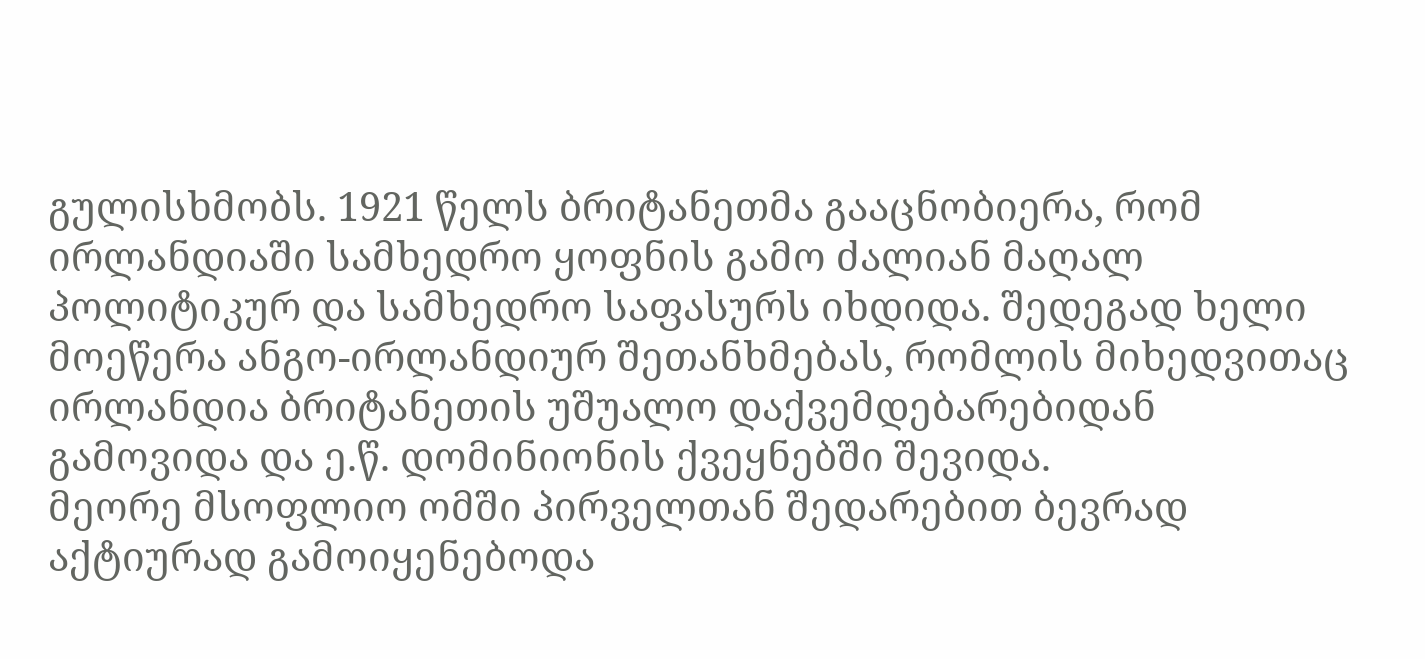გულისხმობს. 1921 წელს ბრიტანეთმა გააცნობიერა, რომ ირლანდიაში სამხედრო ყოფნის გამო ძალიან მაღალ პოლიტიკურ და სამხედრო საფასურს იხდიდა. შედეგად ხელი მოეწერა ანგო-ირლანდიურ შეთანხმებას, რომლის მიხედვითაც ირლანდია ბრიტანეთის უშუალო დაქვემდებარებიდან გამოვიდა და ე.წ. დომინიონის ქვეყნებში შევიდა.
მეორე მსოფლიო ომში პირველთან შედარებით ბევრად აქტიურად გამოიყენებოდა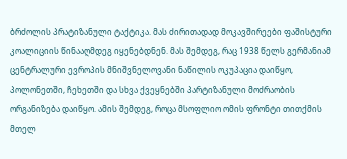ბრძოლის პრატიზანული ტაქტიკა. მას ძირითადად მოკავშირეები ფაშისტური კოალიციის წინააღმდეგ იყენებდნენ. მას შემდეგ, რაც 1938 წელს გერმანიამ ცენტრალური ევროპის მნიშვნელოვანი ნაწილის ოკუპაცია დაიწყო, პოლონეთში, ჩეხეთში და სხვა ქვეყნებში პარტიზანული მოძრაობის ორგანიზება დაიწყო. ამის შემდეგ, როცა მსოფლიო ომის ფრონტი თითქმის მთელ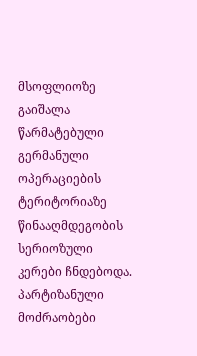მსოფლიოზე გაიშალა წარმატებული გერმანული ოპერაციების ტერიტორიაზე წინააღმდეგობის სერიოზული კერები ჩნდებოდა. პარტიზანული მოძრაობები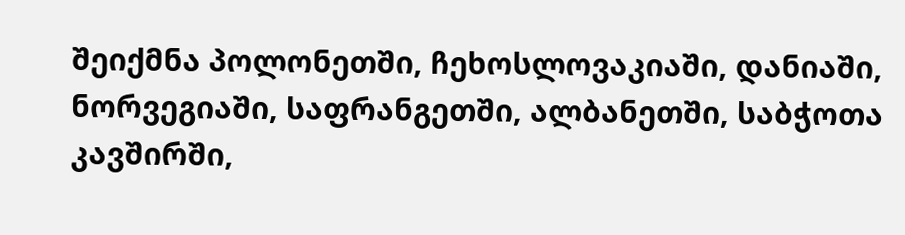შეიქმნა პოლონეთში, ჩეხოსლოვაკიაში, დანიაში, ნორვეგიაში, საფრანგეთში, ალბანეთში, საბჭოთა კავშირში,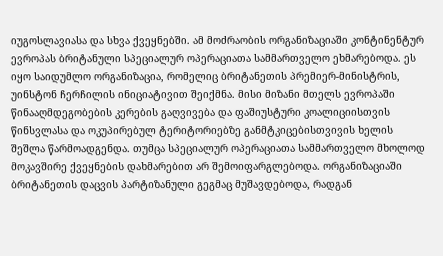იუგოსლავიასა და სხვა ქვეყნებში. ამ მოძრაობის ორგანიზაციაში კონტინენტურ ევროპას ბრიტანული სპეციალურ ოპერაციათა სამმართველო ეხმარებოდა. ეს იყო საიდუმლო ორგანიზაცია, რომელიც ბრიტანეთის პრემიერ-მინისტრის, უინსტონ ჩერჩილის ინიციატივით შეიქმნა. მისი მიზანი მთელს ევროპაში წინააღმდეგობების კერების გაღვივება და ფაშიუსტური კოალიციისთვის წინსვლასა და ოკუპირებულ ტერიტორიებზე განმტკიცებისთვივის ხელის შეშლა წარმოადგენდა. თუმცა სპეციალურ ოპერაციათა სამმართველო მხოლოდ მოკავშირე ქვეყნების დახმარებით არ შემოიფარგლებოდა. ორგანიზაციაში ბრიტანეთის დაცვის პარტიზანული გეგმაც მუშავდებოდა, რადგან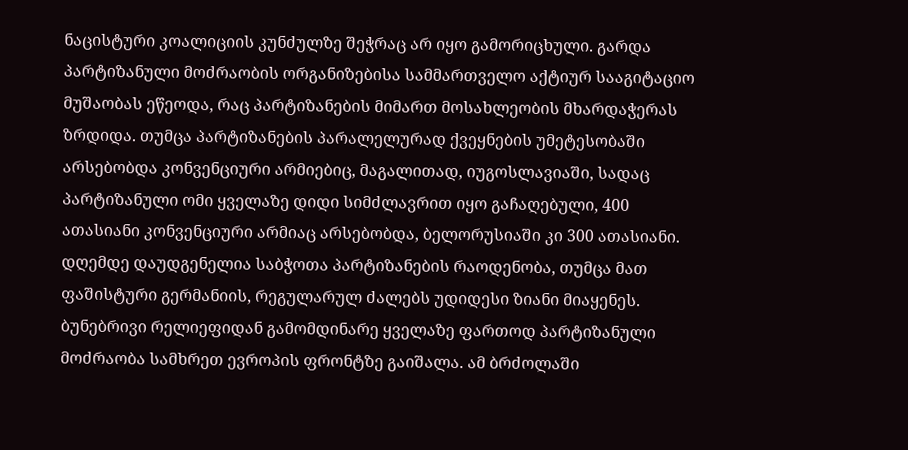ნაცისტური კოალიციის კუნძულზე შეჭრაც არ იყო გამორიცხული. გარდა პარტიზანული მოძრაობის ორგანიზებისა სამმართველო აქტიურ სააგიტაციო მუშაობას ეწეოდა, რაც პარტიზანების მიმართ მოსახლეობის მხარდაჭერას ზრდიდა. თუმცა პარტიზანების პარალელურად ქვეყნების უმეტესობაში არსებობდა კონვენციური არმიებიც, მაგალითად, იუგოსლავიაში, სადაც პარტიზანული ომი ყველაზე დიდი სიმძლავრით იყო გაჩაღებული, 400 ათასიანი კონვენციური არმიაც არსებობდა, ბელორუსიაში კი 300 ათასიანი.
დღემდე დაუდგენელია საბჭოთა პარტიზანების რაოდენობა, თუმცა მათ ფაშისტური გერმანიის, რეგულარულ ძალებს უდიდესი ზიანი მიაყენეს. ბუნებრივი რელიეფიდან გამომდინარე ყველაზე ფართოდ პარტიზანული მოძრაობა სამხრეთ ევროპის ფრონტზე გაიშალა. ამ ბრძოლაში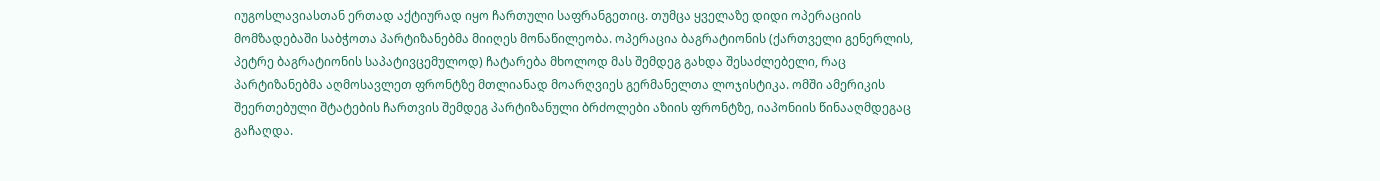იუგოსლავიასთან ერთად აქტიურად იყო ჩართული საფრანგეთიც. თუმცა ყველაზე დიდი ოპერაციის მომზადებაში საბჭოთა პარტიზანებმა მიიღეს მონაწილეობა. ოპერაცია ბაგრატიონის (ქართველი გენერლის, პეტრე ბაგრატიონის საპატივცემულოდ) ჩატარება მხოლოდ მას შემდეგ გახდა შესაძლებელი, რაც პარტიზანებმა აღმოსავლეთ ფრონტზე მთლიანად მოარღვიეს გერმანელთა ლოჯისტიკა. ომში ამერიკის შეერთებული შტატების ჩართვის შემდეგ პარტიზანული ბრძოლები აზიის ფრონტზე, იაპონიის წინააღმდეგაც გაჩაღდა.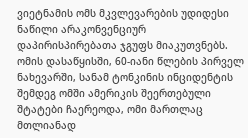ვიეტნამის ომს მკვლევარების უდიდესი ნაწილი არაკონვენციურ დაპირისპირებათა ჯგუფს მიაკუთვნებს. ომის დასაწყისში, 60-იანი წლების პირველ ნახევარში, სანამ ტონკინის ინციდენტის შემდეგ ომში ამერიკის შეერთებული შტატები ჩაერეოდა, ომი მართლაც მთლიანად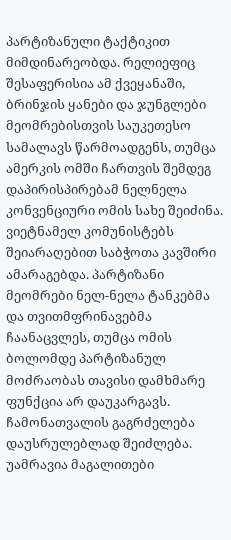პარტიზანული ტაქტიკით მიმდინარეობდა. რელიეფიც შესაფერისია ამ ქვეყანაში, ბრინჯის ყანები და ჯუნგლები მეომრებისთვის საუკეთესო სამალავს წარმოადგენს, თუმცა ამერკის ომში ჩართვის შემდეგ დაპირისპირებამ ნელნელა კონვენციური ომის სახე შეიძინა. ვიეტნამელ კომუნისტებს შეიარაღებით საბჭოთა კავშირი ამარაგებდა. პარტიზანი მეომრები ნელ-ნელა ტანკებმა და თვითმფრინავებმა ჩაანაცვლეს, თუმცა ომის ბოლომდე პარტიზანულ მოძრაობას თავისი დამხმარე ფუნქცია არ დაუკარგავს. ჩამონათვალის გაგრძელება დაუსრულებლად შეიძლება. უამრავია მაგალითები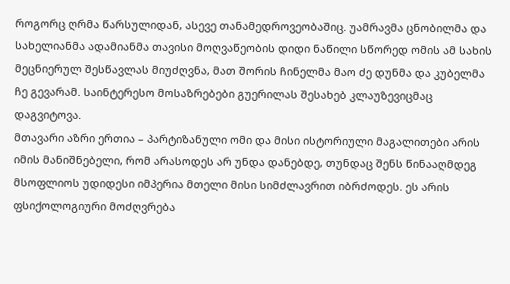როგორც ღრმა წარსულიდან, ასევე თანამედროვეობაშიც. უამრავმა ცნობილმა და სახელიანმა ადამიანმა თავისი მოღვაწეობის დიდი ნაწილი სწორედ ომის ამ სახის მეცნიერულ შესწავლას მიუძღვნა, მათ შორის ჩინელმა მაო ძე დუნმა და კუბელმა ჩე გევარამ. საინტერესო მოსაზრებები გუერილას შესახებ კლაუზევიცმაც დაგვიტოვა.
მთავარი აზრი ერთია – პარტიზანული ომი და მისი ისტორიული მაგალითები არის იმის მანიშნებელი, რომ არასოდეს არ უნდა დანებდე, თუნდაც შენს წინააღმდეგ მსოფლიოს უდიდესი იმპერია მთელი მისი სიმძლავრით იბრძოდეს. ეს არის ფსიქოლოგიური მოძღვრება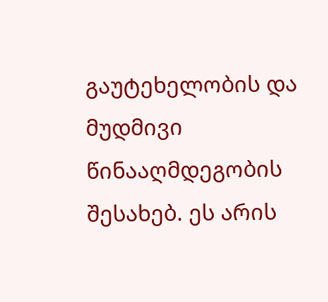გაუტეხელობის და მუდმივი წინააღმდეგობის შესახებ. ეს არის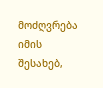მოძღვრება იმის შესახებ,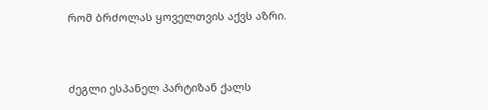რომ ბრძოლას ყოველთვის აქვს აზრი.


ძეგლი ესპანელ პარტიზან ქალს